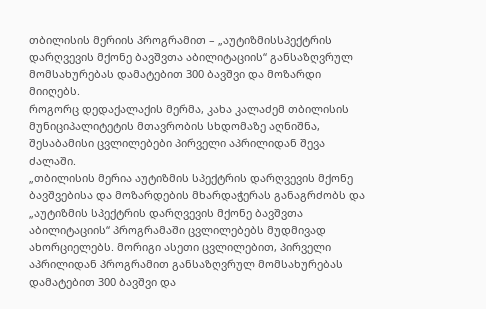თბილისის მერიის პროგრამით – „აუტიზმისსპექტრის დარღვევის მქონე ბავშვთა აბილიტაციის“ განსაზღვრულ მომსახურებას დამატებით 300 ბავშვი და მოზარდი მიიღებს.
როგორც დედაქალაქის მერმა, კახა კალაძემ თბილისის მუნიციპალიტეტის მთავრობის სხდომაზე აღნიშნა, შესაბამისი ცვლილებები პირველი აპრილიდან შევა ძალაში.
„თბილისის მერია აუტიზმის სპექტრის დარღვევის მქონე ბავშვებისა და მოზარდების მხარდაჭერას განაგრძობს და „აუტიზმის სპექტრის დარღვევის მქონე ბავშვთა აბილიტაციის“ პროგრამაში ცვლილებებს მუდმივად ახორციელებს. მორიგი ასეთი ცვლილებით, პირველი აპრილიდან პროგრამით განსაზღვრულ მომსახურებას დამატებით 300 ბავშვი და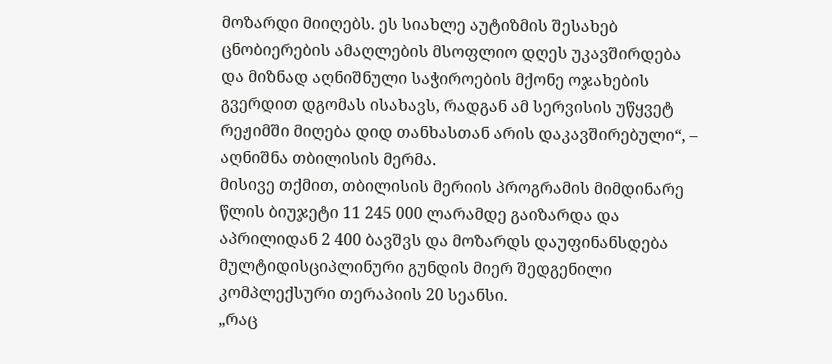მოზარდი მიიღებს. ეს სიახლე აუტიზმის შესახებ ცნობიერების ამაღლების მსოფლიო დღეს უკავშირდება და მიზნად აღნიშნული საჭიროების მქონე ოჯახების გვერდით დგომას ისახავს, რადგან ამ სერვისის უწყვეტ რეჟიმში მიღება დიდ თანხასთან არის დაკავშირებული“, – აღნიშნა თბილისის მერმა.
მისივე თქმით, თბილისის მერიის პროგრამის მიმდინარე წლის ბიუჯეტი 11 245 000 ლარამდე გაიზარდა და აპრილიდან 2 400 ბავშვს და მოზარდს დაუფინანსდება მულტიდისციპლინური გუნდის მიერ შედგენილი კომპლექსური თერაპიის 20 სეანსი.
„რაც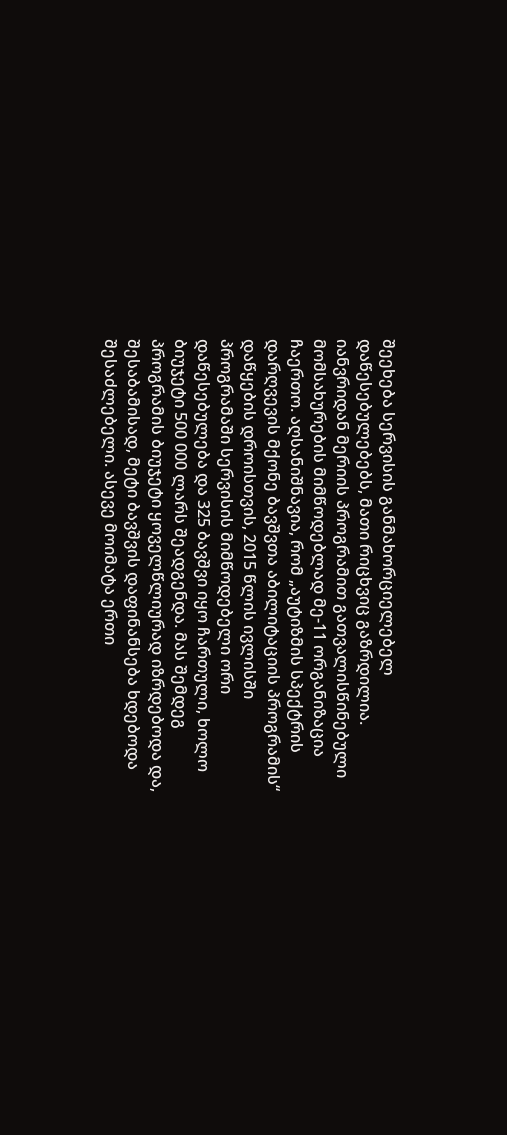შეეხება სერვისის განმახორციელებელ დაწესებულებებს, მათი რიცხვიც გაზრდილია. იანვრიდან მერიის პროგრამით გათვალისწინებული მომსახურების მიმწოდებლად მე-11 ორგანიზაცია ჩაერთო. აღსანიშნავია, რომ „აუტიზმის სპექტრის დარღვევის მქონე ბავშვთა აბილიტაციის პროგრამის“ დაწყების დროისთვის, 2015 წლის ივლისში პროგრამაში სერვისის მიმწოდებელი ორი დაწესებულება და 325 ბავშვი იყო ჩართული, ხოლო ბიუჯეტი 500 000 ლარს შეადგენდა. მას შემდეგ პროგრამის ბიუჯეტი ყოველწლიურად იზრდებოდა და, შესაბამისად, მეტი ბავშვის დაფინანსება ხდებოდა შესაძლებელი. ასევე მოიმატა ერთი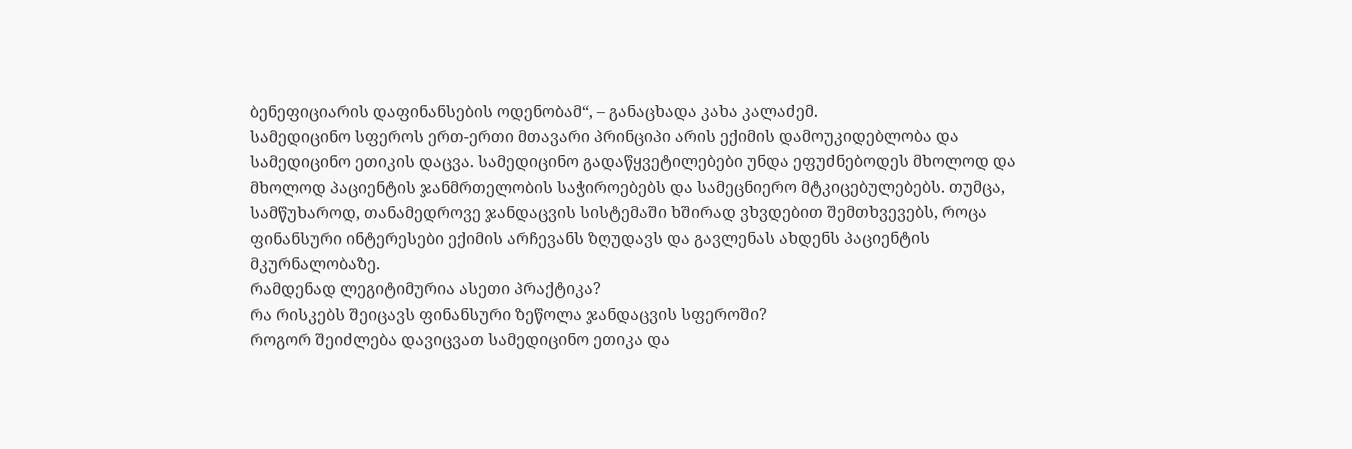ბენეფიციარის დაფინანსების ოდენობამ“, – განაცხადა კახა კალაძემ.
სამედიცინო სფეროს ერთ-ერთი მთავარი პრინციპი არის ექიმის დამოუკიდებლობა და სამედიცინო ეთიკის დაცვა. სამედიცინო გადაწყვეტილებები უნდა ეფუძნებოდეს მხოლოდ და მხოლოდ პაციენტის ჯანმრთელობის საჭიროებებს და სამეცნიერო მტკიცებულებებს. თუმცა, სამწუხაროდ, თანამედროვე ჯანდაცვის სისტემაში ხშირად ვხვდებით შემთხვევებს, როცა ფინანსური ინტერესები ექიმის არჩევანს ზღუდავს და გავლენას ახდენს პაციენტის მკურნალობაზე.
რამდენად ლეგიტიმურია ასეთი პრაქტიკა?
რა რისკებს შეიცავს ფინანსური ზეწოლა ჯანდაცვის სფეროში?
როგორ შეიძლება დავიცვათ სამედიცინო ეთიკა და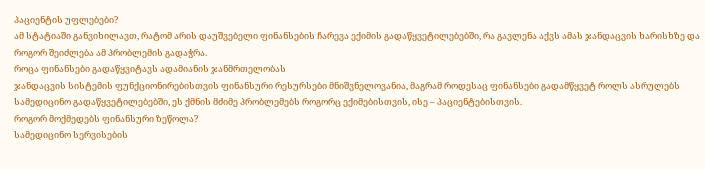პაციენტის უფლებები?
ამ სტატიაში განვიხილავთ, რატომ არის დაუშვებელი ფინანსების ჩარევა ექიმის გადაწყვეტილებებში, რა გავლენა აქვს ამას ჯანდაცვის ხარისხზე და როგორ შეიძლება ამ პრობლემის გადაჭრა.
როცა ფინანსები გადაწყვიტავს ადამიანის ჯანმრთელობას
ჯანდაცვის სისტემის ფუნქციონირებისთვის ფინანსური რესურსები მნიშვნელოვანია, მაგრამ როდესაც ფინანსები გადამწყვეტ როლს ასრულებს სამედიცინო გადაწყვეტილებებში, ეს ქმნის მძიმე პრობლემებს როგორც ექიმებისთვის, ისე – პაციენტებისთვის.
როგორ მოქმედებს ფინანსური ზეწოლა?
სამედიცინო სერვისების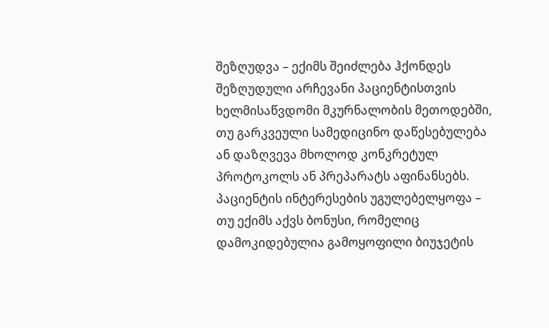შეზღუდვა – ექიმს შეიძლება ჰქონდეს შეზღუდული არჩევანი პაციენტისთვის ხელმისაწვდომი მკურნალობის მეთოდებში, თუ გარკვეული სამედიცინო დაწესებულება ან დაზღვევა მხოლოდ კონკრეტულ პროტოკოლს ან პრეპარატს აფინანსებს.
პაციენტის ინტერესების უგულებელყოფა – თუ ექიმს აქვს ბონუსი, რომელიც დამოკიდებულია გამოყოფილი ბიუჯეტის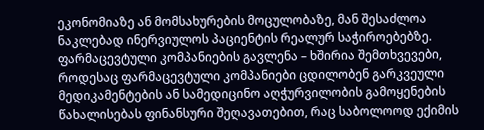ეკონომიაზე ან მომსახურების მოცულობაზე, მან შესაძლოა ნაკლებად ინერვიულოს პაციენტის რეალურ საჭიროებებზე.
ფარმაცევტული კომპანიების გავლენა – ხშირია შემთხვევები, როდესაც ფარმაცევტული კომპანიები ცდილობენ გარკვეული მედიკამენტების ან სამედიცინო აღჭურვილობის გამოყენების წახალისებას ფინანსური შეღავათებით, რაც საბოლოოდ ექიმის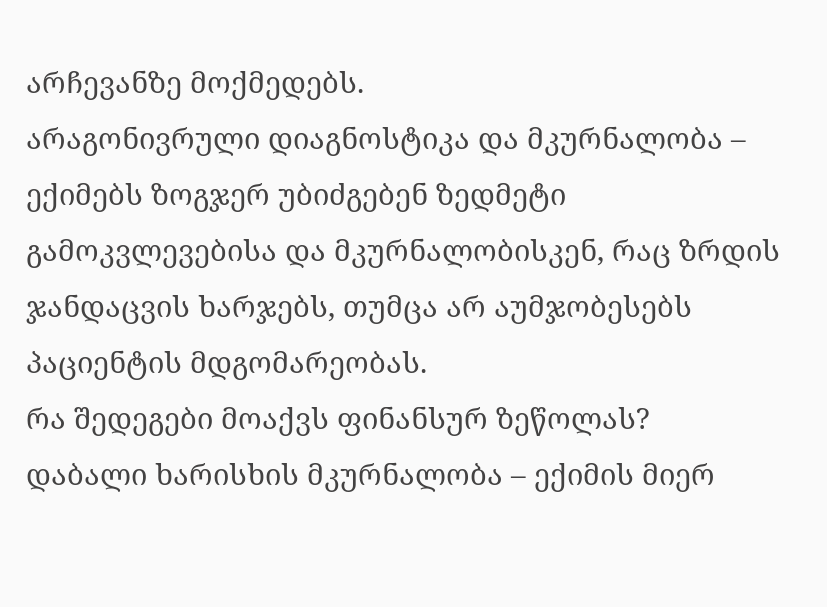არჩევანზე მოქმედებს.
არაგონივრული დიაგნოსტიკა და მკურნალობა – ექიმებს ზოგჯერ უბიძგებენ ზედმეტი გამოკვლევებისა და მკურნალობისკენ, რაც ზრდის ჯანდაცვის ხარჯებს, თუმცა არ აუმჯობესებს პაციენტის მდგომარეობას.
რა შედეგები მოაქვს ფინანსურ ზეწოლას?
დაბალი ხარისხის მკურნალობა – ექიმის მიერ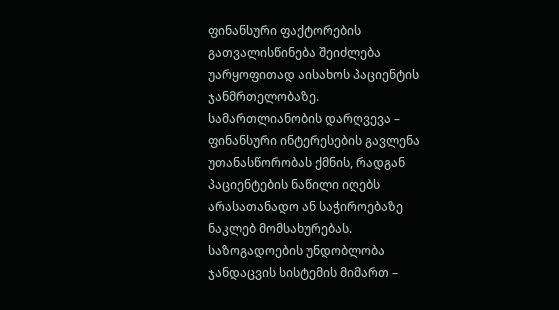ფინანსური ფაქტორების გათვალისწინება შეიძლება უარყოფითად აისახოს პაციენტის ჯანმრთელობაზე.
სამართლიანობის დარღვევა – ფინანსური ინტერესების გავლენა უთანასწორობას ქმნის, რადგან პაციენტების ნაწილი იღებს არასათანადო ან საჭიროებაზე ნაკლებ მომსახურებას.
საზოგადოების უნდობლობა ჯანდაცვის სისტემის მიმართ –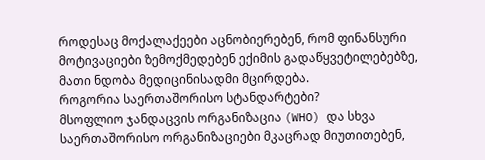როდესაც მოქალაქეები აცნობიერებენ, რომ ფინანსური მოტივაციები ზემოქმედებენ ექიმის გადაწყვეტილებებზე, მათი ნდობა მედიცინისადმი მცირდება.
როგორია საერთაშორისო სტანდარტები?
მსოფლიო ჯანდაცვის ორგანიზაცია (WHO) და სხვა საერთაშორისო ორგანიზაციები მკაცრად მიუთითებენ,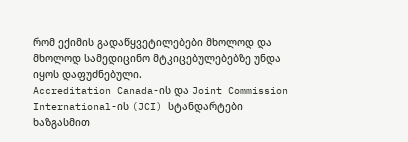რომ ექიმის გადაწყვეტილებები მხოლოდ და მხოლოდ სამედიცინო მტკიცებულებებზე უნდა იყოს დაფუძნებული.
Accreditation Canada-ის და Joint Commission International-ის (JCI) სტანდარტები ხაზგასმით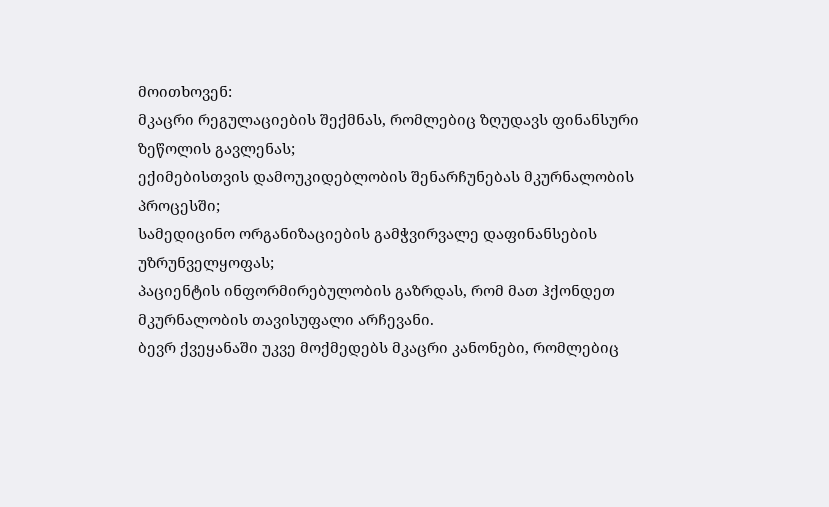მოითხოვენ:
მკაცრი რეგულაციების შექმნას, რომლებიც ზღუდავს ფინანსური ზეწოლის გავლენას;
ექიმებისთვის დამოუკიდებლობის შენარჩუნებას მკურნალობის პროცესში;
სამედიცინო ორგანიზაციების გამჭვირვალე დაფინანსების უზრუნველყოფას;
პაციენტის ინფორმირებულობის გაზრდას, რომ მათ ჰქონდეთ მკურნალობის თავისუფალი არჩევანი.
ბევრ ქვეყანაში უკვე მოქმედებს მკაცრი კანონები, რომლებიც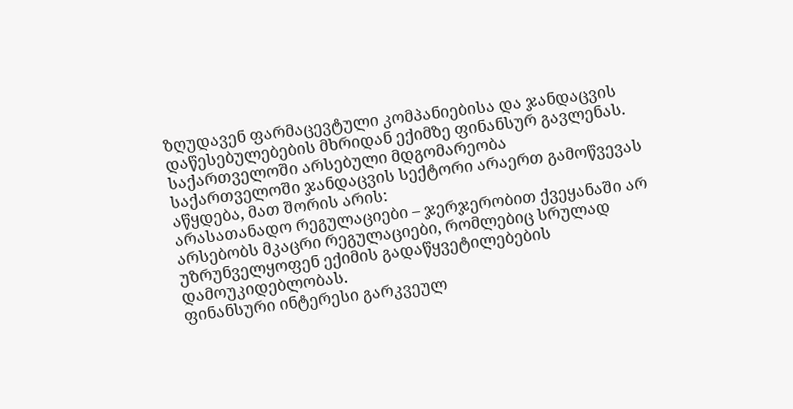ზღუდავენ ფარმაცევტული კომპანიებისა და ჯანდაცვის დაწესებულებების მხრიდან ექიმზე ფინანსურ გავლენას.
საქართველოში არსებული მდგომარეობა
საქართველოში ჯანდაცვის სექტორი არაერთ გამოწვევას აწყდება, მათ შორის არის:
არასათანადო რეგულაციები – ჯერჯერობით ქვეყანაში არ არსებობს მკაცრი რეგულაციები, რომლებიც სრულად უზრუნველყოფენ ექიმის გადაწყვეტილებების დამოუკიდებლობას.
ფინანსური ინტერესი გარკვეულ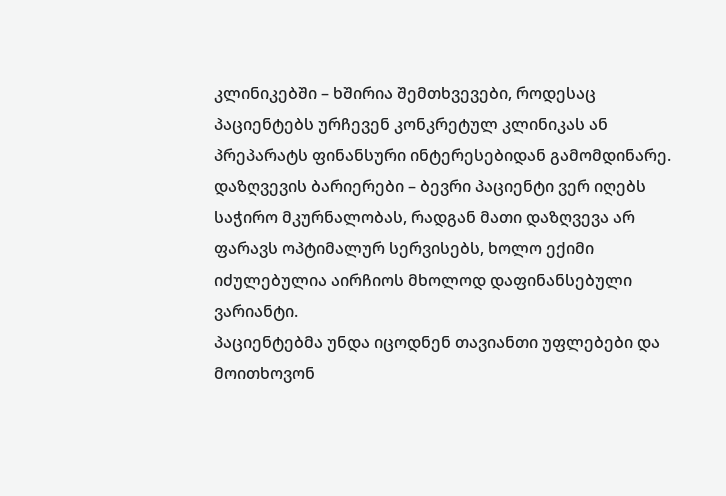კლინიკებში – ხშირია შემთხვევები, როდესაც პაციენტებს ურჩევენ კონკრეტულ კლინიკას ან პრეპარატს ფინანსური ინტერესებიდან გამომდინარე.
დაზღვევის ბარიერები – ბევრი პაციენტი ვერ იღებს საჭირო მკურნალობას, რადგან მათი დაზღვევა არ ფარავს ოპტიმალურ სერვისებს, ხოლო ექიმი იძულებულია აირჩიოს მხოლოდ დაფინანსებული ვარიანტი.
პაციენტებმა უნდა იცოდნენ თავიანთი უფლებები და მოითხოვონ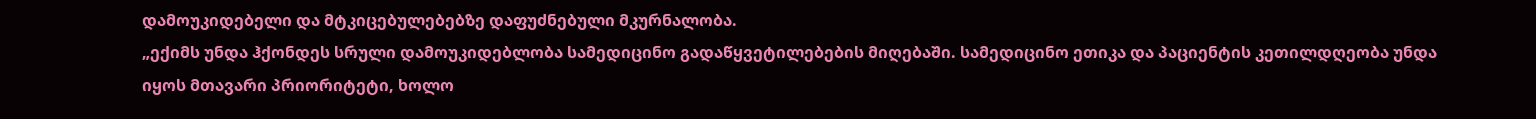დამოუკიდებელი და მტკიცებულებებზე დაფუძნებული მკურნალობა.
„ექიმს უნდა ჰქონდეს სრული დამოუკიდებლობა სამედიცინო გადაწყვეტილებების მიღებაში. სამედიცინო ეთიკა და პაციენტის კეთილდღეობა უნდა იყოს მთავარი პრიორიტეტი, ხოლო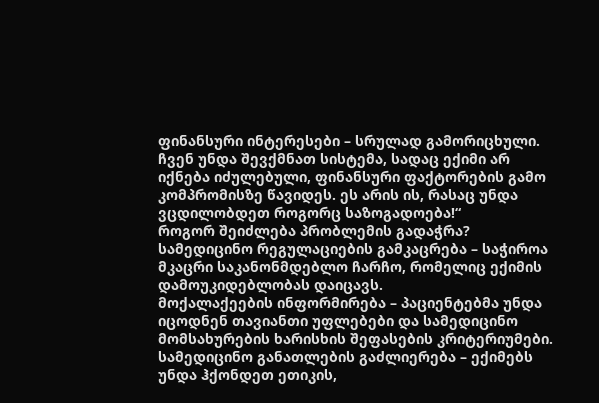ფინანსური ინტერესები – სრულად გამორიცხული. ჩვენ უნდა შევქმნათ სისტემა, სადაც ექიმი არ იქნება იძულებული, ფინანსური ფაქტორების გამო კომპრომისზე წავიდეს. ეს არის ის, რასაც უნდა ვცდილობდეთ როგორც საზოგადოება!“
როგორ შეიძლება პრობლემის გადაჭრა?
სამედიცინო რეგულაციების გამკაცრება – საჭიროა მკაცრი საკანონმდებლო ჩარჩო, რომელიც ექიმის დამოუკიდებლობას დაიცავს.
მოქალაქეების ინფორმირება – პაციენტებმა უნდა იცოდნენ თავიანთი უფლებები და სამედიცინო მომსახურების ხარისხის შეფასების კრიტერიუმები.
სამედიცინო განათლების გაძლიერება – ექიმებს უნდა ჰქონდეთ ეთიკის,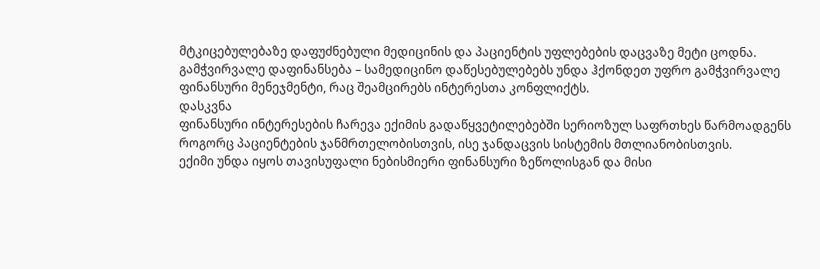მტკიცებულებაზე დაფუძნებული მედიცინის და პაციენტის უფლებების დაცვაზე მეტი ცოდნა.
გამჭვირვალე დაფინანსება – სამედიცინო დაწესებულებებს უნდა ჰქონდეთ უფრო გამჭვირვალე ფინანსური მენეჯმენტი, რაც შეამცირებს ინტერესთა კონფლიქტს.
დასკვნა
ფინანსური ინტერესების ჩარევა ექიმის გადაწყვეტილებებში სერიოზულ საფრთხეს წარმოადგენს როგორც პაციენტების ჯანმრთელობისთვის, ისე ჯანდაცვის სისტემის მთლიანობისთვის.
ექიმი უნდა იყოს თავისუფალი ნებისმიერი ფინანსური ზეწოლისგან და მისი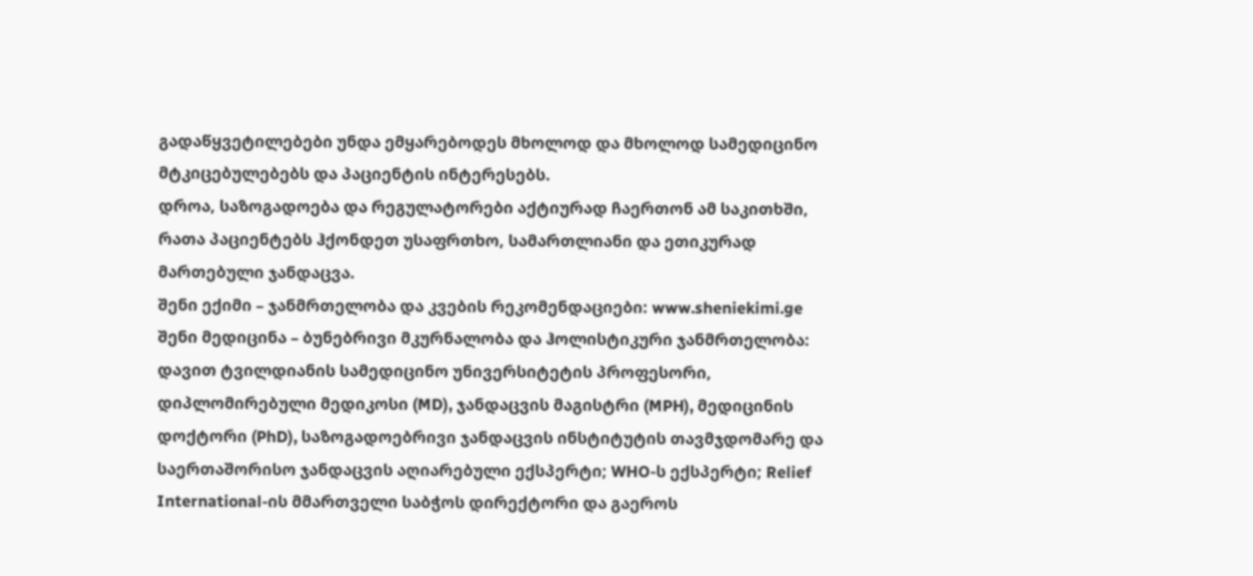გადაწყვეტილებები უნდა ემყარებოდეს მხოლოდ და მხოლოდ სამედიცინო მტკიცებულებებს და პაციენტის ინტერესებს.
დროა, საზოგადოება და რეგულატორები აქტიურად ჩაერთონ ამ საკითხში, რათა პაციენტებს ჰქონდეთ უსაფრთხო, სამართლიანი და ეთიკურად მართებული ჯანდაცვა.
შენი ექიმი – ჯანმრთელობა და კვების რეკომენდაციები: www.sheniekimi.ge
შენი მედიცინა – ბუნებრივი მკურნალობა და ჰოლისტიკური ჯანმრთელობა:
დავით ტვილდიანის სამედიცინო უნივერსიტეტის პროფესორი, დიპლომირებული მედიკოსი (MD), ჯანდაცვის მაგისტრი (MPH), მედიცინის დოქტორი (PhD), საზოგადოებრივი ჯანდაცვის ინსტიტუტის თავმჯდომარე და საერთაშორისო ჯანდაცვის აღიარებული ექსპერტი; WHO-ს ექსპერტი; Relief International-ის მმართველი საბჭოს დირექტორი და გაეროს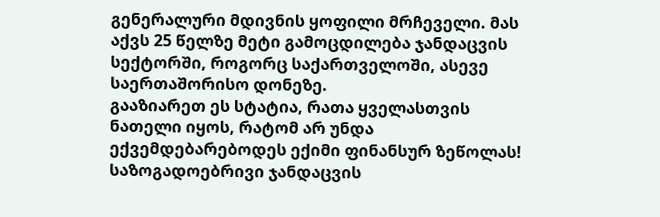გენერალური მდივნის ყოფილი მრჩეველი. მას აქვს 25 წელზე მეტი გამოცდილება ჯანდაცვის სექტორში, როგორც საქართველოში, ასევე საერთაშორისო დონეზე.
გააზიარეთ ეს სტატია, რათა ყველასთვის ნათელი იყოს, რატომ არ უნდა ექვემდებარებოდეს ექიმი ფინანსურ ზეწოლას!
საზოგადოებრივი ჯანდაცვის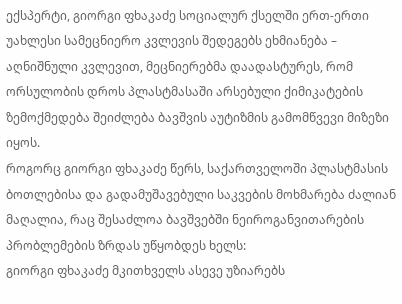ექსპერტი, გიორგი ფხაკაძე სოციალურ ქსელში ერთ-ერთი უახლესი სამეცნიერო კვლევის შედეგებს ეხმიანება – აღნიშნული კვლევით, მეცნიერებმა დაადასტურეს, რომ ორსულობის დროს პლასტმასაში არსებული ქიმიკატების ზემოქმედება შეიძლება ბავშვის აუტიზმის გამომწვევი მიზეზი იყოს.
როგორც გიორგი ფხაკაძე წერს, საქართველოში პლასტმასის ბოთლებისა და გადამუშავებული საკვების მოხმარება ძალიან მაღალია, რაც შესაძლოა ბავშვებში ნეიროგანვითარების პრობლემების ზრდას უწყობდეს ხელს:
გიორგი ფხაკაძე მკითხველს ასევე უზიარებს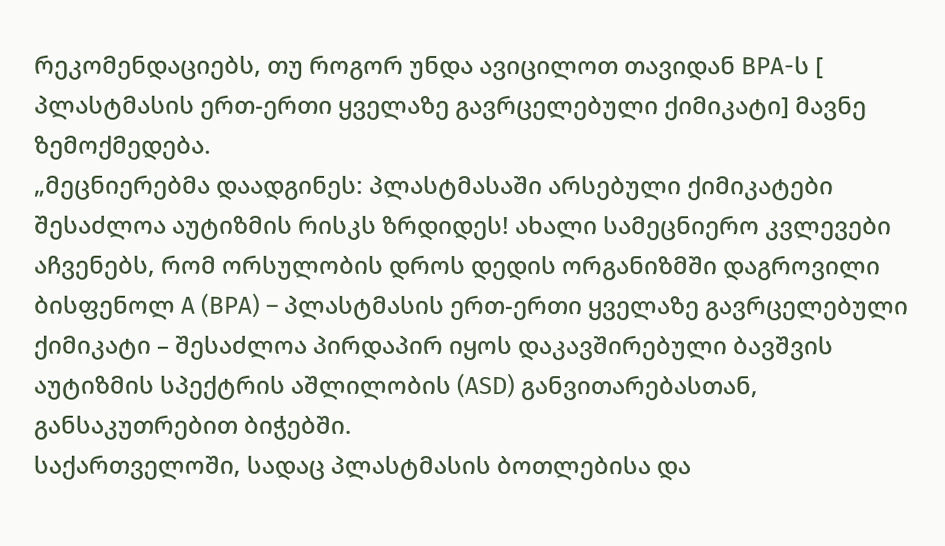რეკომენდაციებს, თუ როგორ უნდა ავიცილოთ თავიდან BPA-ს [ პლასტმასის ერთ-ერთი ყველაზე გავრცელებული ქიმიკატი] მავნე ზემოქმედება.
„მეცნიერებმა დაადგინეს: პლასტმასაში არსებული ქიმიკატები შესაძლოა აუტიზმის რისკს ზრდიდეს! ახალი სამეცნიერო კვლევები აჩვენებს, რომ ორსულობის დროს დედის ორგანიზმში დაგროვილი ბისფენოლ A (BPA) – პლასტმასის ერთ-ერთი ყველაზე გავრცელებული ქიმიკატი – შესაძლოა პირდაპირ იყოს დაკავშირებული ბავშვის აუტიზმის სპექტრის აშლილობის (ASD) განვითარებასთან, განსაკუთრებით ბიჭებში.
საქართველოში, სადაც პლასტმასის ბოთლებისა და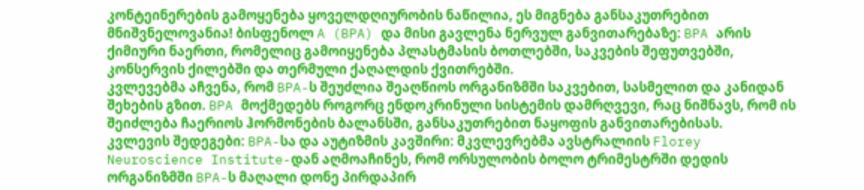კონტეინერების გამოყენება ყოველდღიურობის ნაწილია, ეს მიგნება განსაკუთრებით მნიშვნელოვანია! ბისფენოლ A (BPA) და მისი გავლენა ნერვულ განვითარებაზე: BPA არის ქიმიური ნაერთი, რომელიც გამოიყენება პლასტმასის ბოთლებში, საკვების შეფუთვებში, კონსერვის ქილებში და თერმული ქაღალდის ქვითრებში.
კვლევებმა აჩვენა, რომ BPA-ს შეუძლია შეაღწიოს ორგანიზმში საკვებით, სასმელით და კანიდან შეხების გზით. BPA მოქმედებს როგორც ენდოკრინული სისტემის დამრღვევი, რაც ნიშნავს, რომ ის შეიძლება ჩაერიოს ჰორმონების ბალანსში, განსაკუთრებით ნაყოფის განვითარებისას.
კვლევის შედეგები: BPA-სა და აუტიზმის კავშირი: მკვლევრებმა ავსტრალიის Florey Neuroscience Institute-დან აღმოაჩინეს, რომ ორსულობის ბოლო ტრიმესტრში დედის ორგანიზმში BPA-ს მაღალი დონე პირდაპირ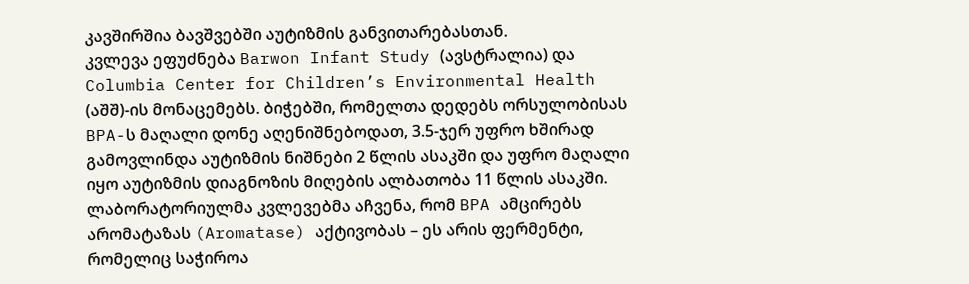კავშირშია ბავშვებში აუტიზმის განვითარებასთან.
კვლევა ეფუძნება Barwon Infant Study (ავსტრალია) და Columbia Center for Children’s Environmental Health (აშშ)-ის მონაცემებს. ბიჭებში, რომელთა დედებს ორსულობისას BPA-ს მაღალი დონე აღენიშნებოდათ, 3.5-ჯერ უფრო ხშირად გამოვლინდა აუტიზმის ნიშნები 2 წლის ასაკში და უფრო მაღალი იყო აუტიზმის დიაგნოზის მიღების ალბათობა 11 წლის ასაკში. ლაბორატორიულმა კვლევებმა აჩვენა, რომ BPA ამცირებს არომატაზას (Aromatase) აქტივობას – ეს არის ფერმენტი, რომელიც საჭიროა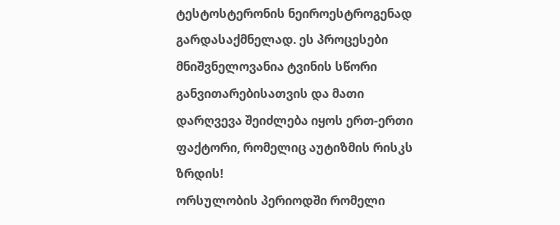ტესტოსტერონის ნეიროესტროგენად გარდასაქმნელად. ეს პროცესები მნიშვნელოვანია ტვინის სწორი განვითარებისათვის და მათი დარღვევა შეიძლება იყოს ერთ-ერთი ფაქტორი, რომელიც აუტიზმის რისკს ზრდის!
ორსულობის პერიოდში რომელი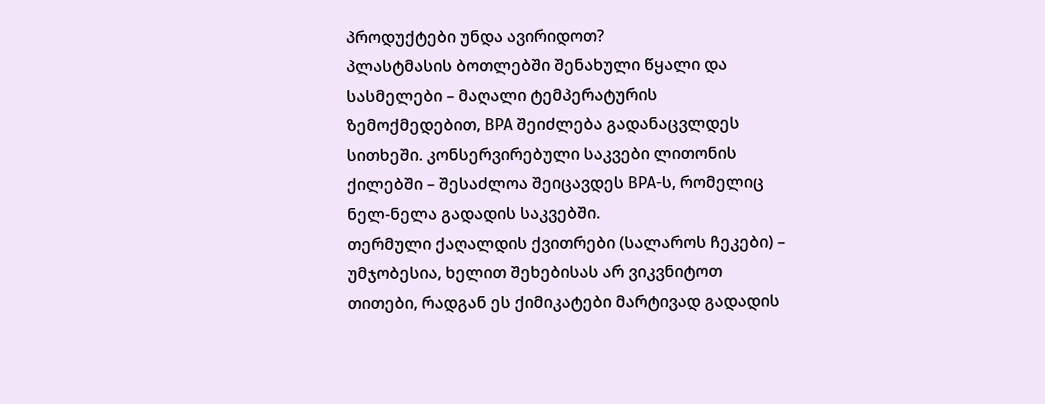პროდუქტები უნდა ავირიდოთ?
პლასტმასის ბოთლებში შენახული წყალი და სასმელები – მაღალი ტემპერატურის ზემოქმედებით, BPA შეიძლება გადანაცვლდეს სითხეში. კონსერვირებული საკვები ლითონის ქილებში – შესაძლოა შეიცავდეს BPA-ს, რომელიც ნელ-ნელა გადადის საკვებში.
თერმული ქაღალდის ქვითრები (სალაროს ჩეკები) – უმჯობესია, ხელით შეხებისას არ ვიკვნიტოთ თითები, რადგან ეს ქიმიკატები მარტივად გადადის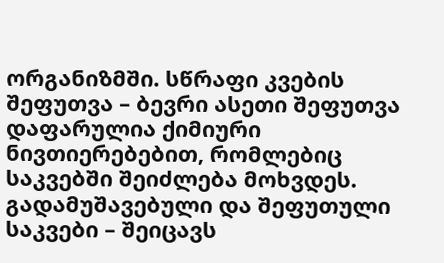ორგანიზმში. სწრაფი კვების შეფუთვა – ბევრი ასეთი შეფუთვა დაფარულია ქიმიური ნივთიერებებით, რომლებიც საკვებში შეიძლება მოხვდეს.
გადამუშავებული და შეფუთული საკვები – შეიცავს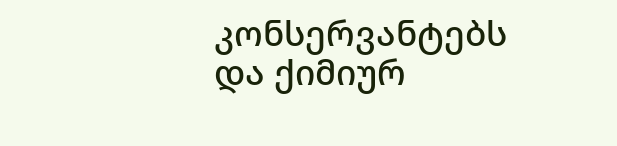კონსერვანტებს და ქიმიურ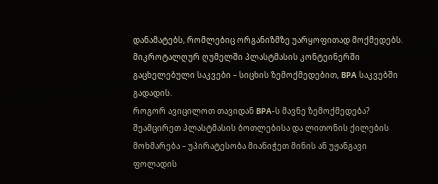დანამატებს, რომლებიც ორგანიზმზე უარყოფითად მოქმედებს. მიკროტალღურ ღუმელში პლასტმასის კონტეინერში გაცხელებული საკვები – სიცხის ზემოქმედებით, BPA საკვებში გადადის.
როგორ ავიცილოთ თავიდან BPA-ს მავნე ზემოქმედება?
შეამცირეთ პლასტმასის ბოთლებისა და ლითონის ქილების მოხმარება – უპირატესობა მიანიჭეთ მინის ან უჟანგავი ფოლადის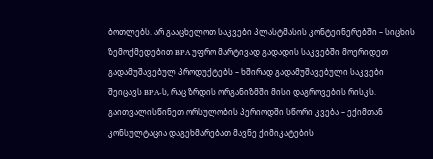ბოთლებს. არ გააცხელოთ საკვები პლასტმასის კონტეინერებში – სიცხის ზემოქმედებით BPA უფრო მარტივად გადადის საკვებში მოერიდეთ გადამუშავებულ პროდუქტებს – ხშირად გადამუშავებული საკვები შეიცავს BPA-ს, რაც ზრდის ორგანიზმში მისი დაგროვების რისკს.
გაითვალისწინეთ ორსულობის პერიოდში სწორი კვება – ექიმთან კონსულტაცია დაგეხმარებათ მავნე ქიმიკატების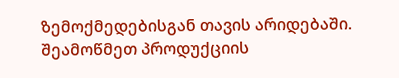ზემოქმედებისგან თავის არიდებაში. შეამოწმეთ პროდუქციის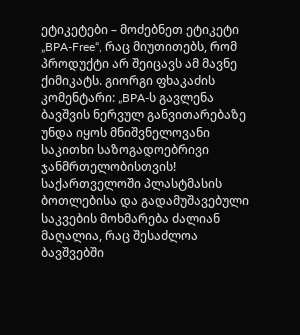ეტიკეტები – მოძებნეთ ეტიკეტი „BPA-Free“, რაც მიუთითებს, რომ პროდუქტი არ შეიცავს ამ მავნე ქიმიკატს. გიორგი ფხაკაძის კომენტარი: „BPA-ს გავლენა ბავშვის ნერვულ განვითარებაზე უნდა იყოს მნიშვნელოვანი საკითხი საზოგადოებრივი ჯანმრთელობისთვის! საქართველოში პლასტმასის ბოთლებისა და გადამუშავებული საკვების მოხმარება ძალიან მაღალია, რაც შესაძლოა ბავშვებში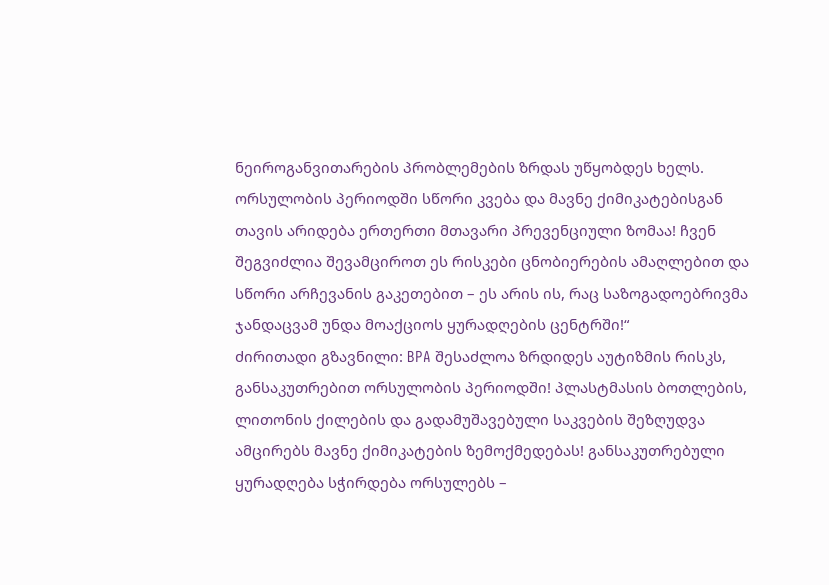ნეიროგანვითარების პრობლემების ზრდას უწყობდეს ხელს.
ორსულობის პერიოდში სწორი კვება და მავნე ქიმიკატებისგან თავის არიდება ერთერთი მთავარი პრევენციული ზომაა! ჩვენ შეგვიძლია შევამციროთ ეს რისკები ცნობიერების ამაღლებით და სწორი არჩევანის გაკეთებით – ეს არის ის, რაც საზოგადოებრივმა ჯანდაცვამ უნდა მოაქციოს ყურადღების ცენტრში!“
ძირითადი გზავნილი: BPA შესაძლოა ზრდიდეს აუტიზმის რისკს, განსაკუთრებით ორსულობის პერიოდში! პლასტმასის ბოთლების, ლითონის ქილების და გადამუშავებული საკვების შეზღუდვა ამცირებს მავნე ქიმიკატების ზემოქმედებას! განსაკუთრებული ყურადღება სჭირდება ორსულებს –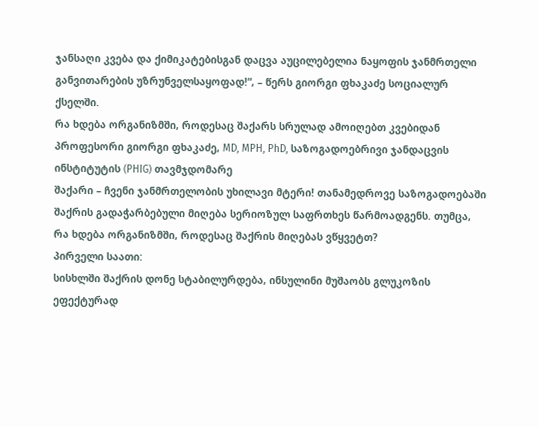ჯანსაღი კვება და ქიმიკატებისგან დაცვა აუცილებელია ნაყოფის ჯანმრთელი განვითარების უზრუნველსაყოფად!“, – წერს გიორგი ფხაკაძე სოციალურ ქსელში.
რა ხდება ორგანიზმში, როდესაც შაქარს სრულად ამოიღებთ კვებიდან
პროფესორი გიორგი ფხაკაძე, MD, MPH, PhD, საზოგადოებრივი ჯანდაცვის ინსტიტუტის (PHIG) თავმჯდომარე
შაქარი – ჩვენი ჯანმრთელობის უხილავი მტერი! თანამედროვე საზოგადოებაში შაქრის გადაჭარბებული მიღება სერიოზულ საფრთხეს წარმოადგენს. თუმცა, რა ხდება ორგანიზმში, როდესაც შაქრის მიღებას ვწყვეტთ?
პირველი საათი:
სისხლში შაქრის დონე სტაბილურდება, ინსულინი მუშაობს გლუკოზის ეფექტურად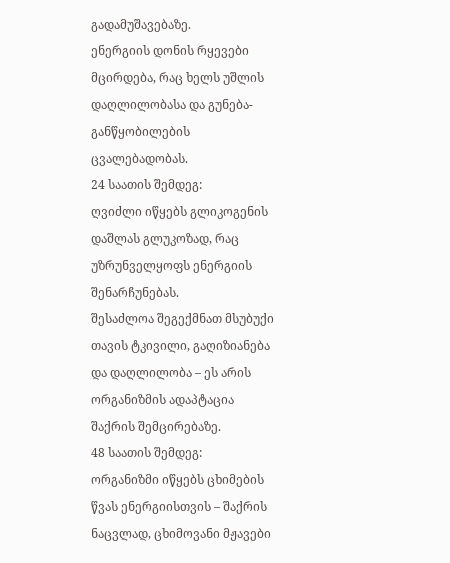გადამუშავებაზე.
ენერგიის დონის რყევები მცირდება, რაც ხელს უშლის დაღლილობასა და გუნება-განწყობილების ცვალებადობას.
24 საათის შემდეგ:
ღვიძლი იწყებს გლიკოგენის დაშლას გლუკოზად, რაც უზრუნველყოფს ენერგიის შენარჩუნებას.
შესაძლოა შეგექმნათ მსუბუქი თავის ტკივილი, გაღიზიანება და დაღლილობა – ეს არის ორგანიზმის ადაპტაცია შაქრის შემცირებაზე.
48 საათის შემდეგ:
ორგანიზმი იწყებს ცხიმების წვას ენერგიისთვის – შაქრის ნაცვლად, ცხიმოვანი მჟავები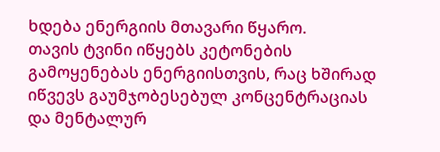ხდება ენერგიის მთავარი წყარო.
თავის ტვინი იწყებს კეტონების გამოყენებას ენერგიისთვის, რაც ხშირად იწვევს გაუმჯობესებულ კონცენტრაციას და მენტალურ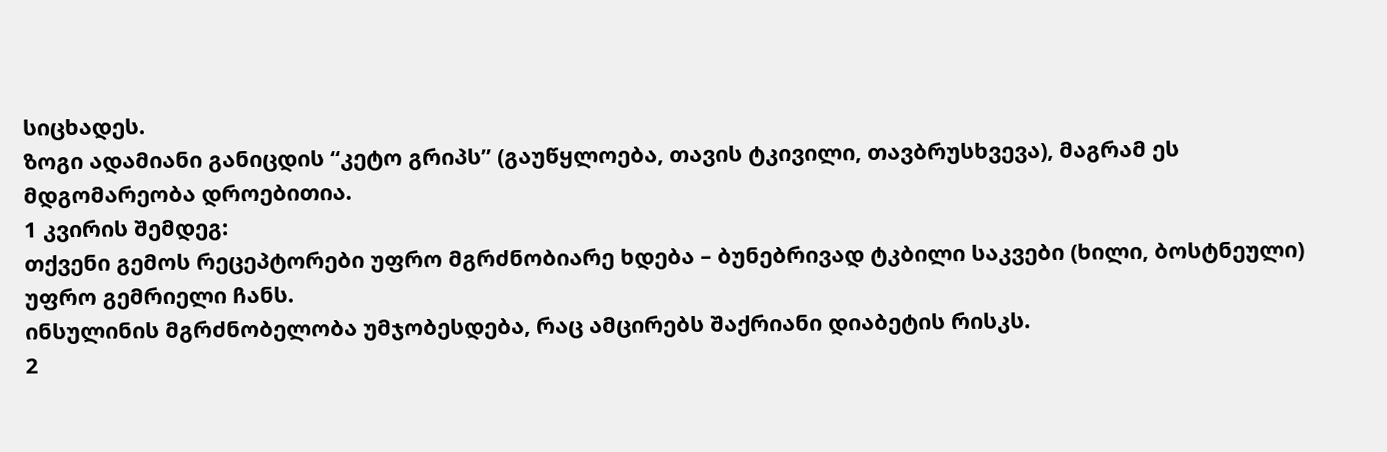სიცხადეს.
ზოგი ადამიანი განიცდის “კეტო გრიპს” (გაუწყლოება, თავის ტკივილი, თავბრუსხვევა), მაგრამ ეს მდგომარეობა დროებითია.
1 კვირის შემდეგ:
თქვენი გემოს რეცეპტორები უფრო მგრძნობიარე ხდება – ბუნებრივად ტკბილი საკვები (ხილი, ბოსტნეული) უფრო გემრიელი ჩანს.
ინსულინის მგრძნობელობა უმჯობესდება, რაც ამცირებს შაქრიანი დიაბეტის რისკს.
2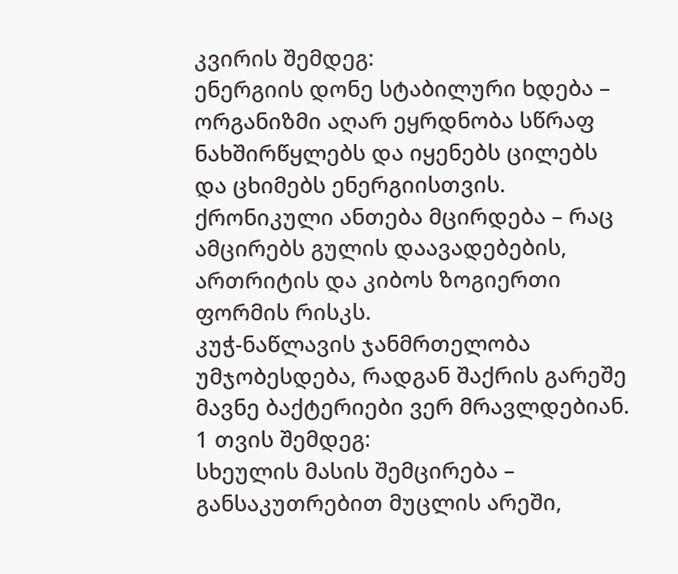კვირის შემდეგ:
ენერგიის დონე სტაბილური ხდება – ორგანიზმი აღარ ეყრდნობა სწრაფ ნახშირწყლებს და იყენებს ცილებს და ცხიმებს ენერგიისთვის.
ქრონიკული ანთება მცირდება – რაც ამცირებს გულის დაავადებების, ართრიტის და კიბოს ზოგიერთი ფორმის რისკს.
კუჭ-ნაწლავის ჯანმრთელობა უმჯობესდება, რადგან შაქრის გარეშე მავნე ბაქტერიები ვერ მრავლდებიან.
1 თვის შემდეგ:
სხეულის მასის შემცირება – განსაკუთრებით მუცლის არეში,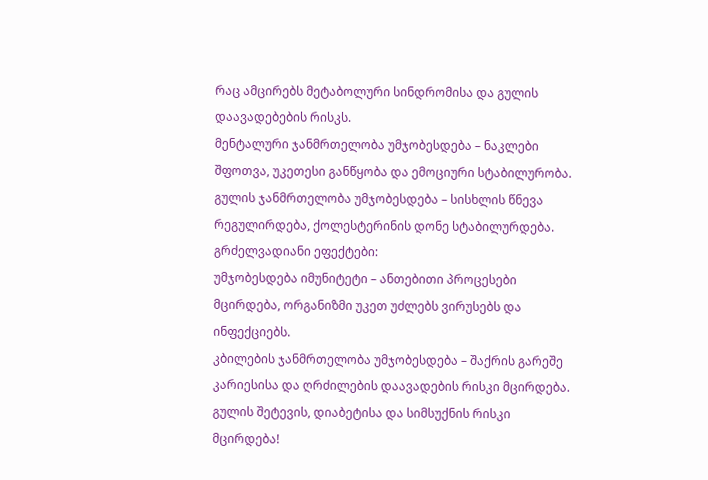რაც ამცირებს მეტაბოლური სინდრომისა და გულის დაავადებების რისკს.
მენტალური ჯანმრთელობა უმჯობესდება – ნაკლები შფოთვა, უკეთესი განწყობა და ემოციური სტაბილურობა.
გულის ჯანმრთელობა უმჯობესდება – სისხლის წნევა რეგულირდება, ქოლესტერინის დონე სტაბილურდება.
გრძელვადიანი ეფექტები:
უმჯობესდება იმუნიტეტი – ანთებითი პროცესები მცირდება, ორგანიზმი უკეთ უძლებს ვირუსებს და ინფექციებს.
კბილების ჯანმრთელობა უმჯობესდება – შაქრის გარეშე კარიესისა და ღრძილების დაავადების რისკი მცირდება.
გულის შეტევის, დიაბეტისა და სიმსუქნის რისკი მცირდება!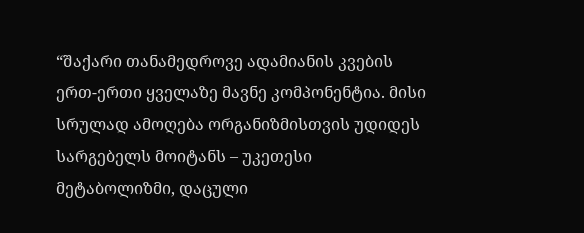“შაქარი თანამედროვე ადამიანის კვების ერთ-ერთი ყველაზე მავნე კომპონენტია. მისი სრულად ამოღება ორგანიზმისთვის უდიდეს სარგებელს მოიტანს – უკეთესი მეტაბოლიზმი, დაცული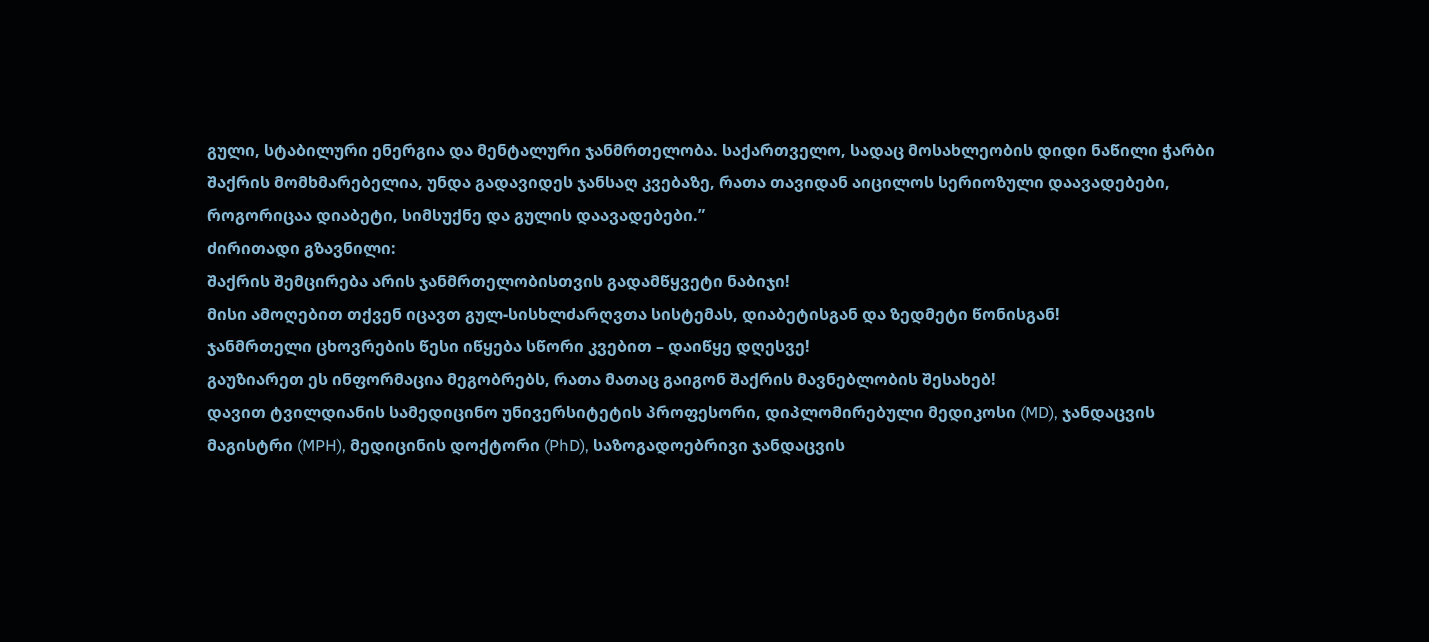გული, სტაბილური ენერგია და მენტალური ჯანმრთელობა. საქართველო, სადაც მოსახლეობის დიდი ნაწილი ჭარბი შაქრის მომხმარებელია, უნდა გადავიდეს ჯანსაღ კვებაზე, რათა თავიდან აიცილოს სერიოზული დაავადებები, როგორიცაა დიაბეტი, სიმსუქნე და გულის დაავადებები.”
ძირითადი გზავნილი:
შაქრის შემცირება არის ჯანმრთელობისთვის გადამწყვეტი ნაბიჯი!
მისი ამოღებით თქვენ იცავთ გულ-სისხლძარღვთა სისტემას, დიაბეტისგან და ზედმეტი წონისგან!
ჯანმრთელი ცხოვრების წესი იწყება სწორი კვებით – დაიწყე დღესვე!
გაუზიარეთ ეს ინფორმაცია მეგობრებს, რათა მათაც გაიგონ შაქრის მავნებლობის შესახებ!
დავით ტვილდიანის სამედიცინო უნივერსიტეტის პროფესორი, დიპლომირებული მედიკოსი (MD), ჯანდაცვის მაგისტრი (MPH), მედიცინის დოქტორი (PhD), საზოგადოებრივი ჯანდაცვის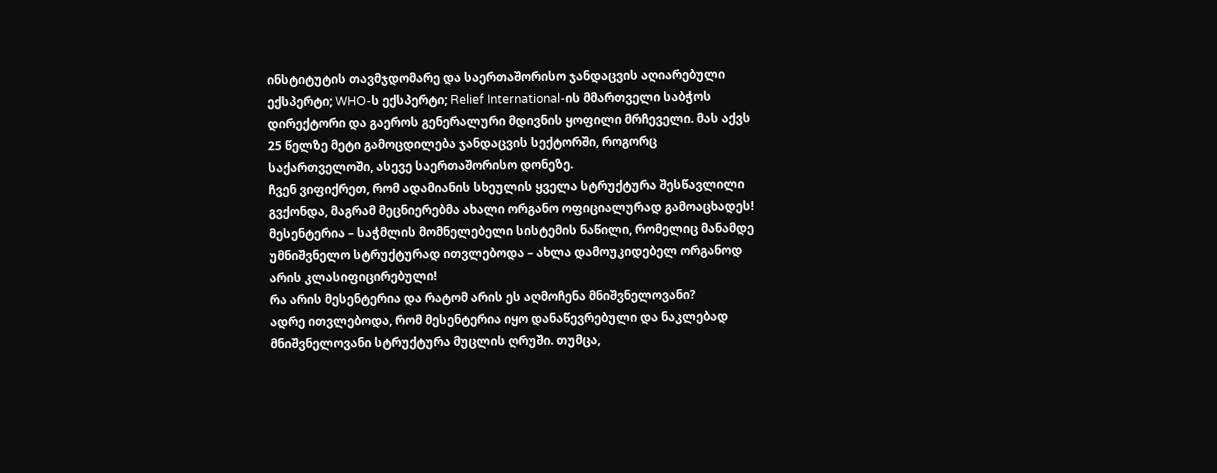ინსტიტუტის თავმჯდომარე და საერთაშორისო ჯანდაცვის აღიარებული ექსპერტი; WHO-ს ექსპერტი; Relief International-ის მმართველი საბჭოს დირექტორი და გაეროს გენერალური მდივნის ყოფილი მრჩეველი. მას აქვს 25 წელზე მეტი გამოცდილება ჯანდაცვის სექტორში, როგორც საქართველოში, ასევე საერთაშორისო დონეზე.
ჩვენ ვიფიქრეთ, რომ ადამიანის სხეულის ყველა სტრუქტურა შესწავლილი გვქონდა, მაგრამ მეცნიერებმა ახალი ორგანო ოფიციალურად გამოაცხადეს!
მესენტერია – საჭმლის მომნელებელი სისტემის ნაწილი, რომელიც მანამდე უმნიშვნელო სტრუქტურად ითვლებოდა – ახლა დამოუკიდებელ ორგანოდ არის კლასიფიცირებული!
რა არის მესენტერია და რატომ არის ეს აღმოჩენა მნიშვნელოვანი?
ადრე ითვლებოდა, რომ მესენტერია იყო დანაწევრებული და ნაკლებად მნიშვნელოვანი სტრუქტურა მუცლის ღრუში. თუმცა,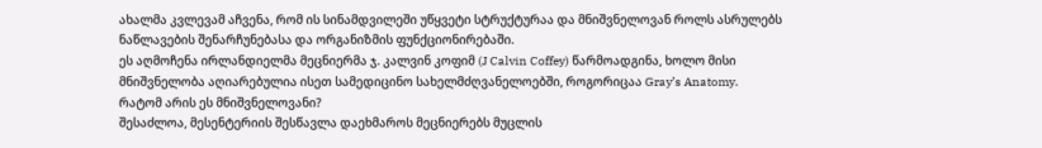ახალმა კვლევამ აჩვენა, რომ ის სინამდვილეში უწყვეტი სტრუქტურაა და მნიშვნელოვან როლს ასრულებს ნაწლავების შენარჩუნებასა და ორგანიზმის ფუნქციონირებაში.
ეს აღმოჩენა ირლანდიელმა მეცნიერმა ჯ. კალვინ კოფიმ (J Calvin Coffey) წარმოადგინა, ხოლო მისი მნიშვნელობა აღიარებულია ისეთ სამედიცინო სახელმძღვანელოებში, როგორიცაა Gray’s Anatomy.
რატომ არის ეს მნიშვნელოვანი?
შესაძლოა, მესენტერიის შესწავლა დაეხმაროს მეცნიერებს მუცლის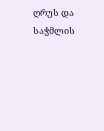ღრუს და საჭმლის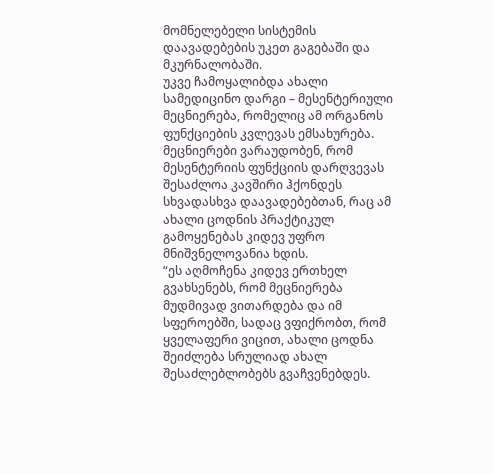მომნელებელი სისტემის დაავადებების უკეთ გაგებაში და მკურნალობაში.
უკვე ჩამოყალიბდა ახალი სამედიცინო დარგი – მესენტერიული მეცნიერება, რომელიც ამ ორგანოს ფუნქციების კვლევას ემსახურება.
მეცნიერები ვარაუდობენ, რომ მესენტერიის ფუნქციის დარღვევას შესაძლოა კავშირი ჰქონდეს სხვადასხვა დაავადებებთან, რაც ამ ახალი ცოდნის პრაქტიკულ გამოყენებას კიდევ უფრო მნიშვნელოვანია ხდის.
“ეს აღმოჩენა კიდევ ერთხელ გვახსენებს, რომ მეცნიერება მუდმივად ვითარდება და იმ სფეროებში, სადაც ვფიქრობთ, რომ ყველაფერი ვიცით, ახალი ცოდნა შეიძლება სრულიად ახალ შესაძლებლობებს გვაჩვენებდეს.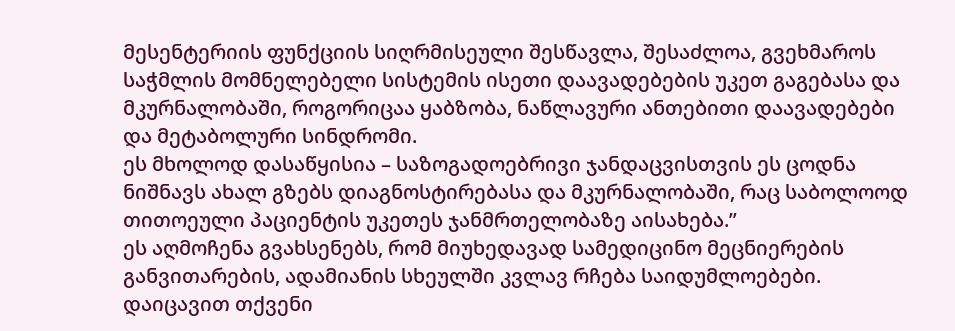მესენტერიის ფუნქციის სიღრმისეული შესწავლა, შესაძლოა, გვეხმაროს საჭმლის მომნელებელი სისტემის ისეთი დაავადებების უკეთ გაგებასა და მკურნალობაში, როგორიცაა ყაბზობა, ნაწლავური ანთებითი დაავადებები და მეტაბოლური სინდრომი.
ეს მხოლოდ დასაწყისია – საზოგადოებრივი ჯანდაცვისთვის ეს ცოდნა ნიშნავს ახალ გზებს დიაგნოსტირებასა და მკურნალობაში, რაც საბოლოოდ თითოეული პაციენტის უკეთეს ჯანმრთელობაზე აისახება.”
ეს აღმოჩენა გვახსენებს, რომ მიუხედავად სამედიცინო მეცნიერების განვითარების, ადამიანის სხეულში კვლავ რჩება საიდუმლოებები.
დაიცავით თქვენი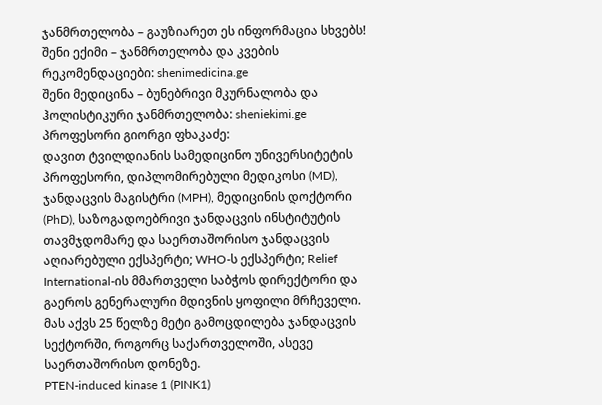ჯანმრთელობა – გაუზიარეთ ეს ინფორმაცია სხვებს!
შენი ექიმი – ჯანმრთელობა და კვების რეკომენდაციები: shenimedicina.ge
შენი მედიცინა – ბუნებრივი მკურნალობა და ჰოლისტიკური ჯანმრთელობა: sheniekimi.ge
პროფესორი გიორგი ფხაკაძე:
დავით ტვილდიანის სამედიცინო უნივერსიტეტის პროფესორი, დიპლომირებული მედიკოსი (MD), ჯანდაცვის მაგისტრი (MPH), მედიცინის დოქტორი (PhD), საზოგადოებრივი ჯანდაცვის ინსტიტუტის თავმჯდომარე და საერთაშორისო ჯანდაცვის აღიარებული ექსპერტი; WHO-ს ექსპერტი; Relief International-ის მმართველი საბჭოს დირექტორი და გაეროს გენერალური მდივნის ყოფილი მრჩეველი. მას აქვს 25 წელზე მეტი გამოცდილება ჯანდაცვის სექტორში, როგორც საქართველოში, ასევე საერთაშორისო დონეზე.
PTEN-induced kinase 1 (PINK1)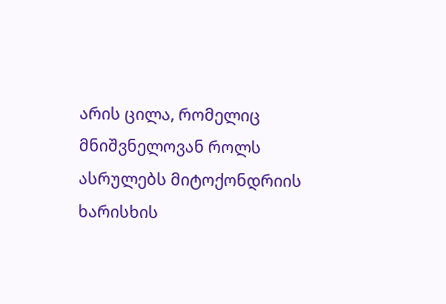არის ცილა, რომელიც მნიშვნელოვან როლს ასრულებს მიტოქონდრიის ხარისხის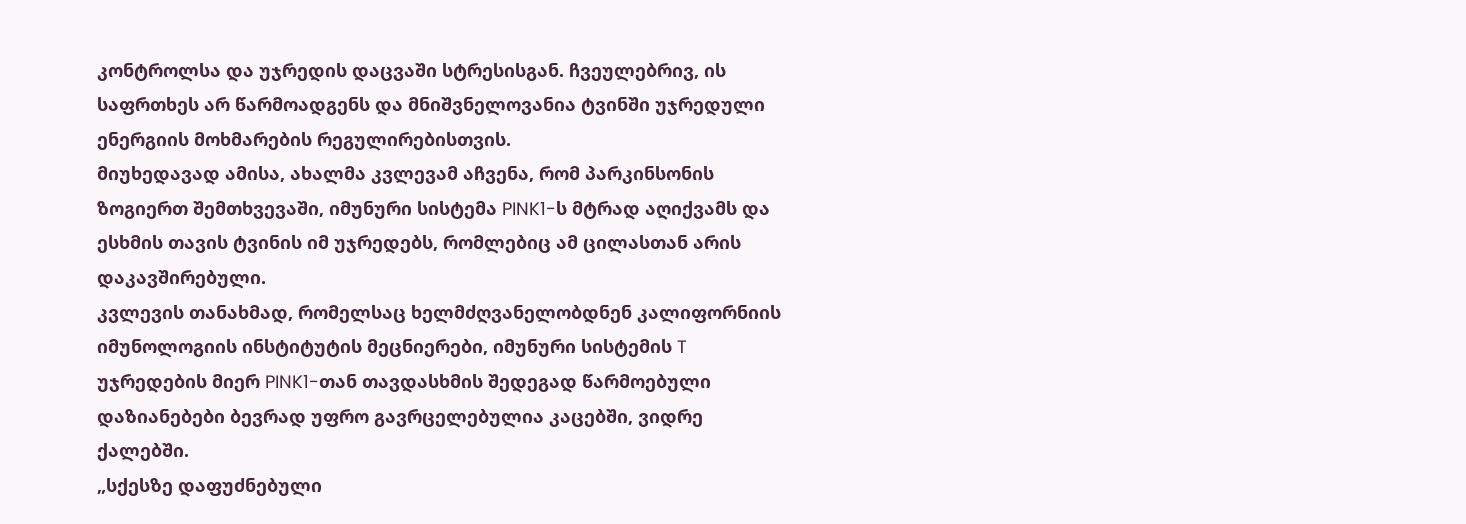კონტროლსა და უჯრედის დაცვაში სტრესისგან. ჩვეულებრივ, ის საფრთხეს არ წარმოადგენს და მნიშვნელოვანია ტვინში უჯრედული ენერგიის მოხმარების რეგულირებისთვის.
მიუხედავად ამისა, ახალმა კვლევამ აჩვენა, რომ პარკინსონის ზოგიერთ შემთხვევაში, იმუნური სისტემა PINK1-ს მტრად აღიქვამს და ესხმის თავის ტვინის იმ უჯრედებს, რომლებიც ამ ცილასთან არის დაკავშირებული.
კვლევის თანახმად, რომელსაც ხელმძღვანელობდნენ კალიფორნიის იმუნოლოგიის ინსტიტუტის მეცნიერები, იმუნური სისტემის T უჯრედების მიერ PINK1-თან თავდასხმის შედეგად წარმოებული დაზიანებები ბევრად უფრო გავრცელებულია კაცებში, ვიდრე ქალებში.
„სქესზე დაფუძნებული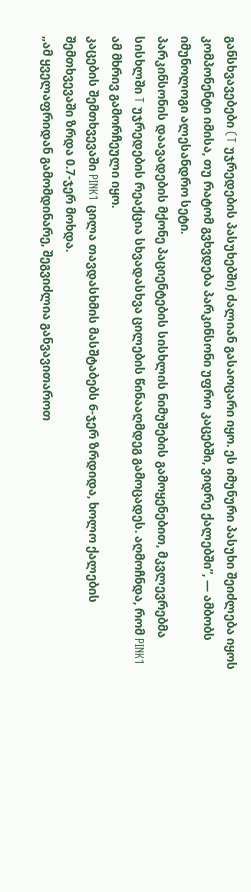განსხვავებები (T უჯრედების პასუხებში) ძალიან გასაოცარი იყო. ეს იმუნური პასუხი შეიძლება იყოს კომპონენტი იმისა, თუ რატომ გვხვდება პარკინსონი უფრო კაცებში, ვიდრე ქალებში”, — ამბობს იმუნოლოგი ალესანდრო სეტი.
პარკინსონის დაავადების მქონე პაციენტების სისხლის ნიმუშების გამოყენებით, მკვლევრებმა სისხლში T უჯრედების რეაქცია სხვადასხვა ცილების წინააღმდეგ გამოცადეს. აღმოჩნდა, რომ PINK1 ამ მხრივ გამორჩეული იყო.
კაცების შემთხვევაში PINK1 ცილა თავდასხმის მასშტაბებს 6-ჯერ ზრდიდა, ხოლო ქალების შემთხვევაში ზრდა 0.7-ჯერ მოხდა.
„ამ ყველაფრიდან გამომდინარე, შეგვიძლია განვავითაროთ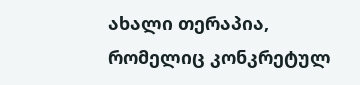ახალი თერაპია, რომელიც კონკრეტულ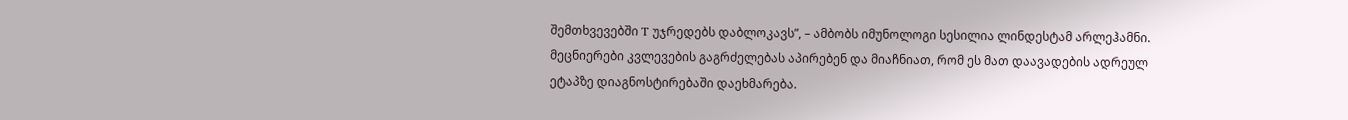შემთხვევებში T უჯრედებს დაბლოკავს”, – ამბობს იმუნოლოგი სესილია ლინდესტამ არლეჰამნი.
მეცნიერები კვლევების გაგრძელებას აპირებენ და მიაჩნიათ, რომ ეს მათ დაავადების ადრეულ ეტაპზე დიაგნოსტირებაში დაეხმარება.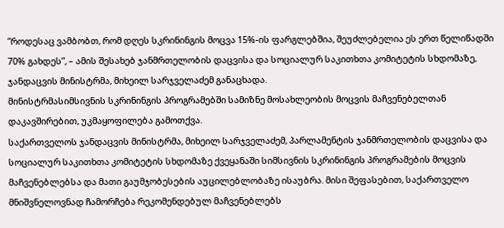“როდესაც ვამბობთ, რომ დღეს სკრინინგის მოცვა 15%-ის ფარგლებშია, შეუძლებელია ეს ერთ წელიწადში 70% გახდეს”, – ამის შესახებ ჯანმრთელობის დაცვისა და სოციალურ საკითხთა კომიტეტის სხდომაზე, ჯანდაცვის მინისტრმა, მიხეილ სარჯველაძემ განაცხადა.
მინისტრმასიმსივნის სკრინინგის პროგრამებში სამიზნე მოსახლეობის მოცვის მაჩვენებელთან დაკავშირებით, უკმაყოფილება გამოთქვა.
საქართველოს ჯანდაცვის მინისტრმა, მიხეილ სარჯველაძემ, პარლამენტის ჯანმრთელობის დაცვისა და სოციალურ საკითხთა კომიტეტის სხდომაზე ქვეყანაში სიმსივნის სკრინინგის პროგრამების მოცვის მაჩვენებლებსა და მათი გაუმჯობესების აუცილებლობაზე ისაუბრა. მისი შეფასებით, საქართველო მნიშვნელოვნად ჩამორჩება რეკომენდებულ მაჩვენებლებს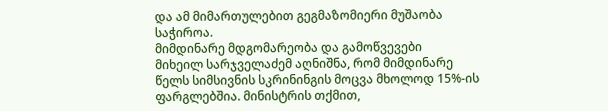და ამ მიმართულებით გეგმაზომიერი მუშაობა საჭიროა.
მიმდინარე მდგომარეობა და გამოწვევები
მიხეილ სარჯველაძემ აღნიშნა, რომ მიმდინარე წელს სიმსივნის სკრინინგის მოცვა მხოლოდ 15%-ის ფარგლებშია. მინისტრის თქმით,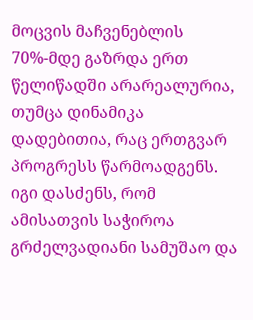მოცვის მაჩვენებლის 70%-მდე გაზრდა ერთ წელიწადში არარეალურია, თუმცა დინამიკა დადებითია, რაც ერთგვარ პროგრესს წარმოადგენს. იგი დასძენს, რომ ამისათვის საჭიროა გრძელვადიანი სამუშაო და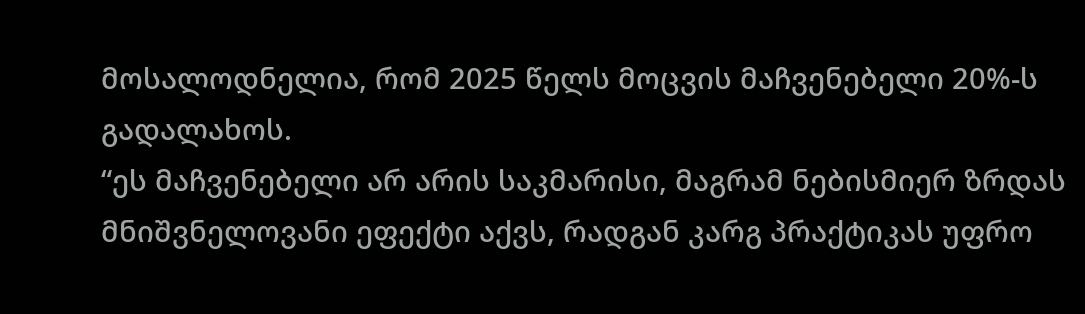მოსალოდნელია, რომ 2025 წელს მოცვის მაჩვენებელი 20%-ს გადალახოს.
“ეს მაჩვენებელი არ არის საკმარისი, მაგრამ ნებისმიერ ზრდას მნიშვნელოვანი ეფექტი აქვს, რადგან კარგ პრაქტიკას უფრო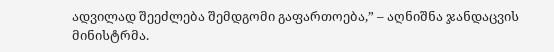ადვილად შეეძლება შემდგომი გაფართოება,” – აღნიშნა ჯანდაცვის მინისტრმა.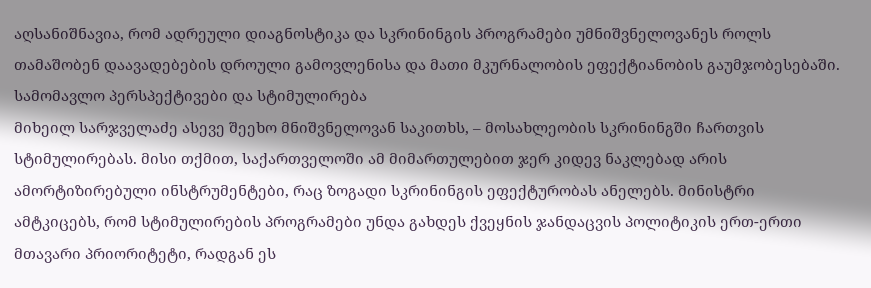აღსანიშნავია, რომ ადრეული დიაგნოსტიკა და სკრინინგის პროგრამები უმნიშვნელოვანეს როლს თამაშობენ დაავადებების დროული გამოვლენისა და მათი მკურნალობის ეფექტიანობის გაუმჯობესებაში.
სამომავლო პერსპექტივები და სტიმულირება
მიხეილ სარჯველაძე ასევე შეეხო მნიშვნელოვან საკითხს, – მოსახლეობის სკრინინგში ჩართვის სტიმულირებას. მისი თქმით, საქართველოში ამ მიმართულებით ჯერ კიდევ ნაკლებად არის ამორტიზირებული ინსტრუმენტები, რაც ზოგადი სკრინინგის ეფექტურობას ანელებს. მინისტრი ამტკიცებს, რომ სტიმულირების პროგრამები უნდა გახდეს ქვეყნის ჯანდაცვის პოლიტიკის ერთ-ერთი მთავარი პრიორიტეტი, რადგან ეს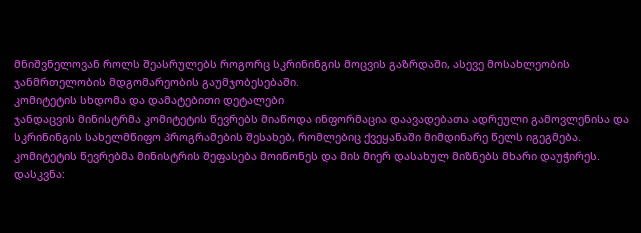მნიშვნელოვან როლს შეასრულებს როგორც სკრინინგის მოცვის გაზრდაში, ასევე მოსახლეობის ჯანმრთელობის მდგომარეობის გაუმჯობესებაში.
კომიტეტის სხდომა და დამატებითი დეტალები
ჯანდაცვის მინისტრმა კომიტეტის წევრებს მიაწოდა ინფორმაცია დაავადებათა ადრეული გამოვლენისა და სკრინინგის სახელმწიფო პროგრამების შესახებ, რომლებიც ქვეყანაში მიმდინარე წელს იგეგმება. კომიტეტის წევრებმა მინისტრის შეფასება მოიწონეს და მის მიერ დასახულ მიზნებს მხარი დაუჭირეს.
დასკვნა: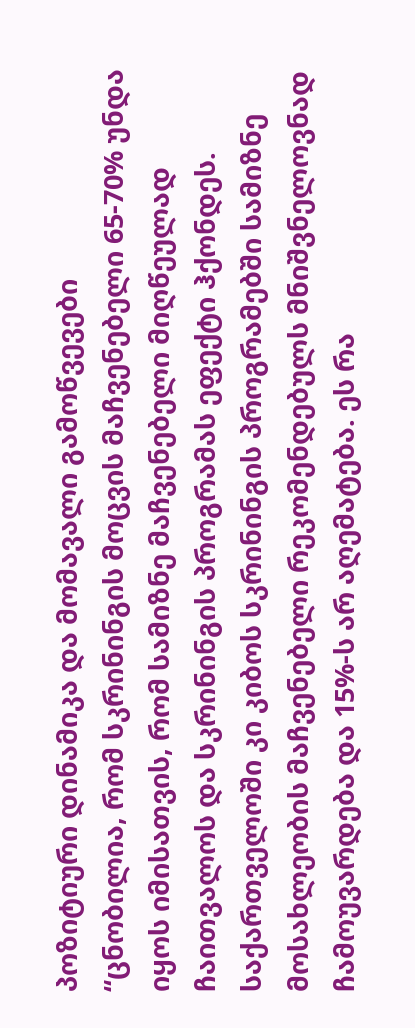პოზიტიური დინამიკა და მომავალი გამოწვევები
“ცნობილია, რომ სკრინინგის მოცვის მაჩვენებელი 65-70% უნდა იყოს იმისათვის, რომ სამიზნე მაჩვენებელი მიღწეულად ჩაითვალოს და სკრინინგის პროგრამას ეფექტი ჰქონდეს. საქართველოში კი კიბოს სკრინინგის პროგრამებში სამიზნე მოსახლეობის მაჩვენებელი რეკომენდებულს მნიშვნელოვნად ჩამოუვარდება და 15%-ს არ აღემატება. ეს რა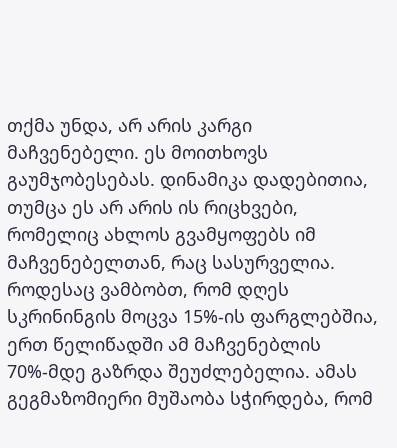თქმა უნდა, არ არის კარგი მაჩვენებელი. ეს მოითხოვს გაუმჯობესებას. დინამიკა დადებითია, თუმცა ეს არ არის ის რიცხვები, რომელიც ახლოს გვამყოფებს იმ მაჩვენებელთან, რაც სასურველია.
როდესაც ვამბობთ, რომ დღეს სკრინინგის მოცვა 15%-ის ფარგლებშია, ერთ წელიწადში ამ მაჩვენებლის 70%-მდე გაზრდა შეუძლებელია. ამას გეგმაზომიერი მუშაობა სჭირდება, რომ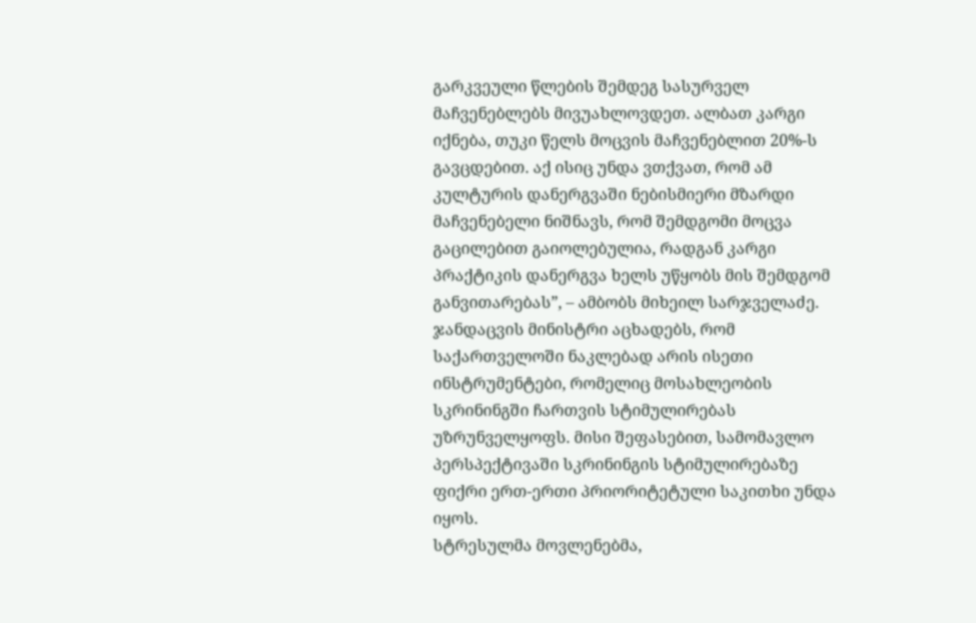გარკვეული წლების შემდეგ სასურველ მაჩვენებლებს მივუახლოვდეთ. ალბათ კარგი იქნება, თუკი წელს მოცვის მაჩვენებლით 20%-ს გავცდებით. აქ ისიც უნდა ვთქვათ, რომ ამ კულტურის დანერგვაში ნებისმიერი მზარდი მაჩვენებელი ნიშნავს, რომ შემდგომი მოცვა გაცილებით გაიოლებულია, რადგან კარგი პრაქტიკის დანერგვა ხელს უწყობს მის შემდგომ განვითარებას”, – ამბობს მიხეილ სარჯველაძე.
ჯანდაცვის მინისტრი აცხადებს, რომ საქართველოში ნაკლებად არის ისეთი ინსტრუმენტები, რომელიც მოსახლეობის სკრინინგში ჩართვის სტიმულირებას უზრუნველყოფს. მისი შეფასებით, სამომავლო პერსპექტივაში სკრინინგის სტიმულირებაზე ფიქრი ერთ-ერთი პრიორიტეტული საკითხი უნდა იყოს.
სტრესულმა მოვლენებმა,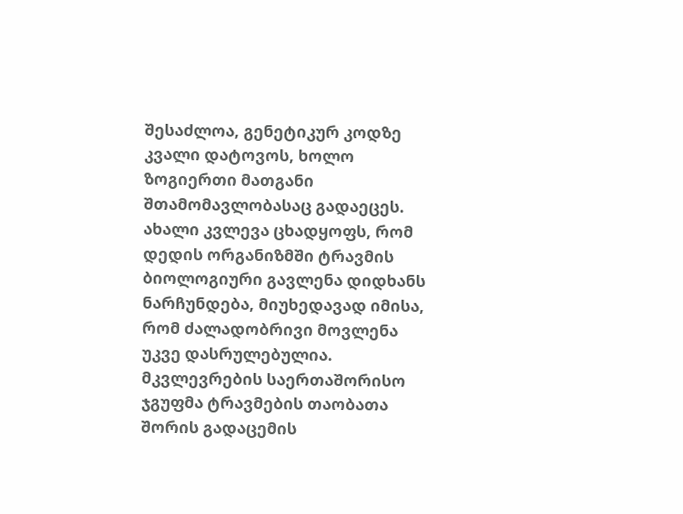შესაძლოა, გენეტიკურ კოდზე კვალი დატოვოს, ხოლო ზოგიერთი მათგანი შთამომავლობასაც გადაეცეს. ახალი კვლევა ცხადყოფს, რომ დედის ორგანიზმში ტრავმის ბიოლოგიური გავლენა დიდხანს ნარჩუნდება, მიუხედავად იმისა, რომ ძალადობრივი მოვლენა უკვე დასრულებულია.
მკვლევრების საერთაშორისო ჯგუფმა ტრავმების თაობათა შორის გადაცემის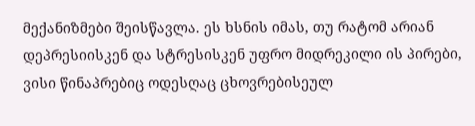მექანიზმები შეისწავლა. ეს ხსნის იმას, თუ რატომ არიან დეპრესიისკენ და სტრესისკენ უფრო მიდრეკილი ის პირები, ვისი წინაპრებიც ოდესღაც ცხოვრებისეულ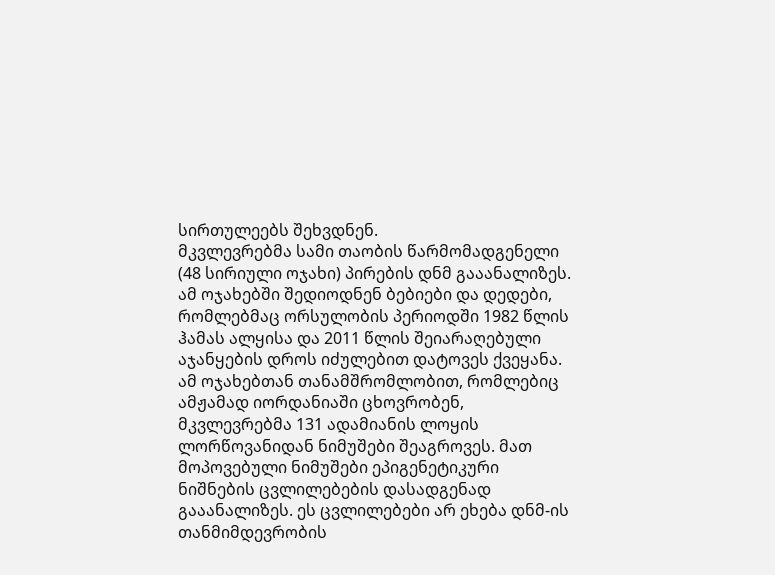სირთულეებს შეხვდნენ.
მკვლევრებმა სამი თაობის წარმომადგენელი (48 სირიული ოჯახი) პირების დნმ გააანალიზეს. ამ ოჯახებში შედიოდნენ ბებიები და დედები, რომლებმაც ორსულობის პერიოდში 1982 წლის ჰამას ალყისა და 2011 წლის შეიარაღებული აჯანყების დროს იძულებით დატოვეს ქვეყანა.
ამ ოჯახებთან თანამშრომლობით, რომლებიც ამჟამად იორდანიაში ცხოვრობენ, მკვლევრებმა 131 ადამიანის ლოყის ლორწოვანიდან ნიმუშები შეაგროვეს. მათ მოპოვებული ნიმუშები ეპიგენეტიკური ნიშნების ცვლილებების დასადგენად გააანალიზეს. ეს ცვლილებები არ ეხება დნმ-ის თანმიმდევრობის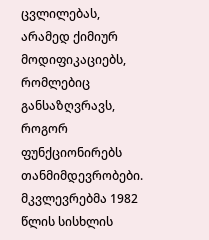ცვლილებას, არამედ ქიმიურ მოდიფიკაციებს, რომლებიც განსაზღვრავს, როგორ ფუნქციონირებს თანმიმდევრობები.
მკვლევრებმა 1982 წლის სისხლის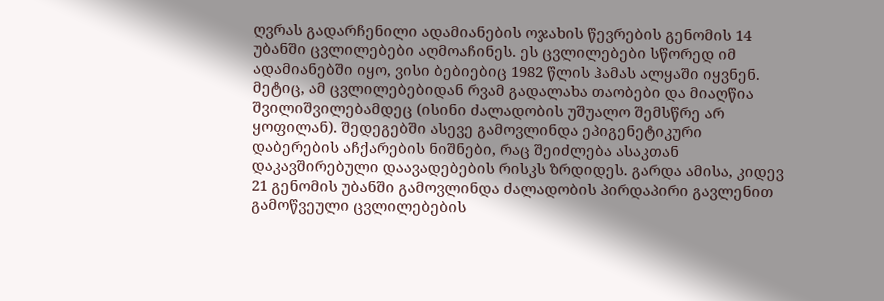ღვრას გადარჩენილი ადამიანების ოჯახის წევრების გენომის 14 უბანში ცვლილებები აღმოაჩინეს. ეს ცვლილებები სწორედ იმ ადამიანებში იყო, ვისი ბებიებიც 1982 წლის ჰამას ალყაში იყვნენ.
მეტიც, ამ ცვლილებებიდან რვამ გადალახა თაობები და მიაღწია შვილიშვილებამდეც (ისინი ძალადობის უშუალო შემსწრე არ ყოფილან). შედეგებში ასევე გამოვლინდა ეპიგენეტიკური დაბერების აჩქარების ნიშნები, რაც შეიძლება ასაკთან დაკავშირებული დაავადებების რისკს ზრდიდეს. გარდა ამისა, კიდევ 21 გენომის უბანში გამოვლინდა ძალადობის პირდაპირი გავლენით გამოწვეული ცვლილებების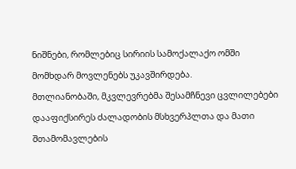ნიშნები, რომლებიც სირიის სამოქალაქო ომში მომხდარ მოვლენებს უკავშირდება.
მთლიანობაში, მკვლევრებმა შესამჩნევი ცვლილებები დააფიქსირეს ძალადობის მსხვერპლთა და მათი შთამომავლების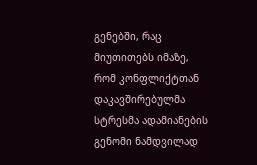გენებში, რაც მიუთითებს იმაზე, რომ კონფლიქტთან დაკავშირებულმა სტრესმა ადამიანების გენომი ნამდვილად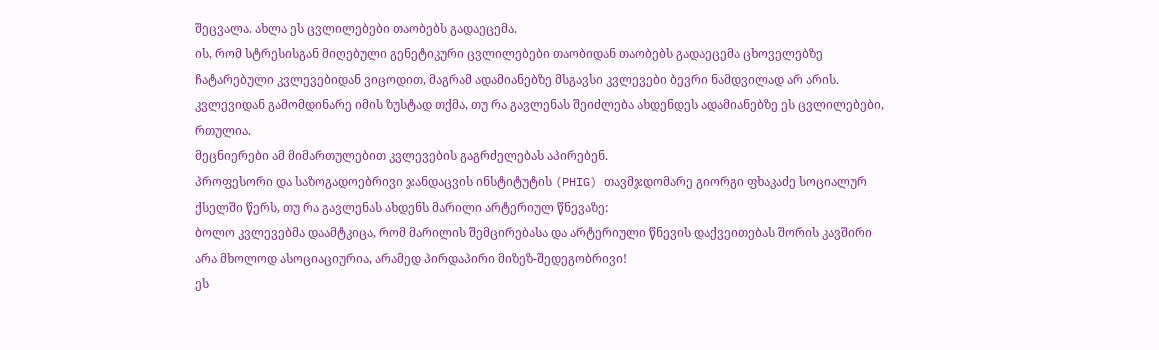შეცვალა. ახლა ეს ცვლილებები თაობებს გადაეცემა.
ის, რომ სტრესისგან მიღებული გენეტიკური ცვლილებები თაობიდან თაობებს გადაეცემა ცხოველებზე ჩატარებული კვლევებიდან ვიცოდით, მაგრამ ადამიანებზე მსგავსი კვლევები ბევრი ნამდვილად არ არის.
კვლევიდან გამომდინარე იმის ზუსტად თქმა, თუ რა გავლენას შეიძლება ახდენდეს ადამიანებზე ეს ცვლილებები, რთულია.
მეცნიერები ამ მიმართულებით კვლევების გაგრძელებას აპირებენ.
პროფესორი და საზოგადოებრივი ჯანდაცვის ინსტიტუტის (PHIG) თავმჯდომარე გიორგი ფხაკაძე სოციალურ ქსელში წერს, თუ რა გავლენას ახდენს მარილი არტერიულ წნევაზე:
ბოლო კვლევებმა დაამტკიცა, რომ მარილის შემცირებასა და არტერიული წნევის დაქვეითებას შორის კავშირი არა მხოლოდ ასოციაციურია, არამედ პირდაპირი მიზეზ-შედეგობრივი!
ეს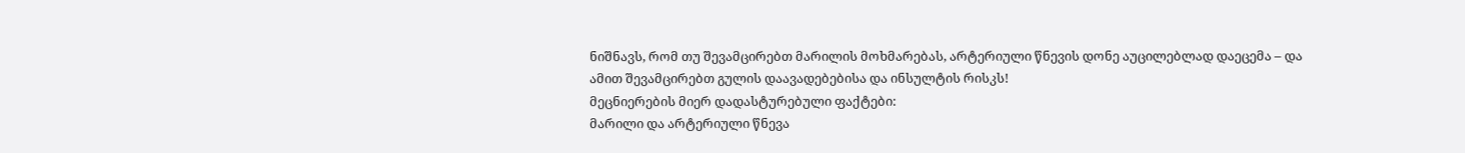ნიშნავს, რომ თუ შევამცირებთ მარილის მოხმარებას, არტერიული წნევის დონე აუცილებლად დაეცემა – და ამით შევამცირებთ გულის დაავადებებისა და ინსულტის რისკს!
მეცნიერების მიერ დადასტურებული ფაქტები:
მარილი და არტერიული წნევა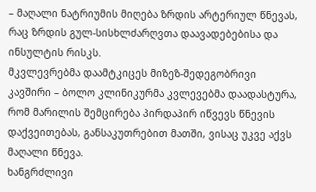– მაღალი ნატრიუმის მიღება ზრდის არტერიულ წნევას, რაც ზრდის გულ-სისხლძარღვთა დაავადებებისა და ინსულტის რისკს.
მკვლევრებმა დაამტკიცეს მიზეზ-შედეგობრივი კავშირი – ბოლო კლინიკურმა კვლევებმა დაადასტურა, რომ მარილის შემცირება პირდაპირ იწვევს წნევის დაქვეითებას, განსაკუთრებით მათში, ვისაც უკვე აქვს მაღალი წნევა.
ხანგრძლივი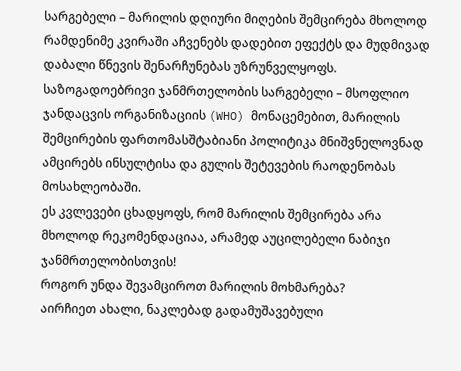სარგებელი – მარილის დღიური მიღების შემცირება მხოლოდ რამდენიმე კვირაში აჩვენებს დადებით ეფექტს და მუდმივად დაბალი წნევის შენარჩუნებას უზრუნველყოფს.
საზოგადოებრივი ჯანმრთელობის სარგებელი – მსოფლიო ჯანდაცვის ორგანიზაციის (WHO) მონაცემებით, მარილის შემცირების ფართომასშტაბიანი პოლიტიკა მნიშვნელოვნად ამცირებს ინსულტისა და გულის შეტევების რაოდენობას მოსახლეობაში.
ეს კვლევები ცხადყოფს, რომ მარილის შემცირება არა მხოლოდ რეკომენდაციაა, არამედ აუცილებელი ნაბიჯი ჯანმრთელობისთვის!
როგორ უნდა შევამციროთ მარილის მოხმარება?
აირჩიეთ ახალი, ნაკლებად გადამუშავებული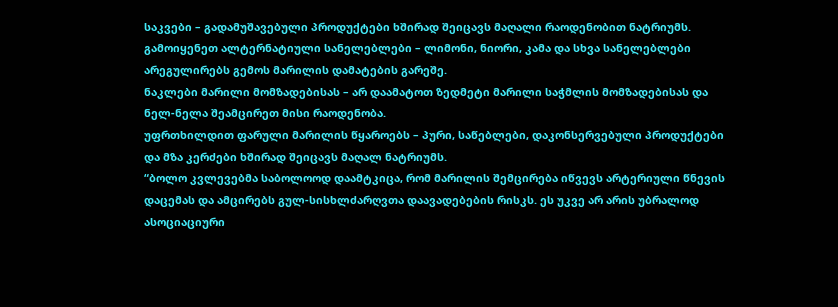საკვები – გადამუშავებული პროდუქტები ხშირად შეიცავს მაღალი რაოდენობით ნატრიუმს.
გამოიყენეთ ალტერნატიული სანელებლები – ლიმონი, ნიორი, კამა და სხვა სანელებლები არეგულირებს გემოს მარილის დამატების გარეშე.
ნაკლები მარილი მომზადებისას – არ დაამატოთ ზედმეტი მარილი საჭმლის მომზადებისას და ნელ-ნელა შეამცირეთ მისი რაოდენობა.
უფრთხილდით ფარული მარილის წყაროებს – პური, საწებლები, დაკონსერვებული პროდუქტები და მზა კერძები ხშირად შეიცავს მაღალ ნატრიუმს.
“ბოლო კვლევებმა საბოლოოდ დაამტკიცა, რომ მარილის შემცირება იწვევს არტერიული წნევის დაცემას და ამცირებს გულ-სისხლძარღვთა დაავადებების რისკს. ეს უკვე არ არის უბრალოდ ასოციაციური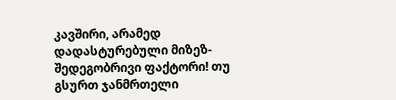კავშირი, არამედ დადასტურებული მიზეზ-შედეგობრივი ფაქტორი! თუ გსურთ ჯანმრთელი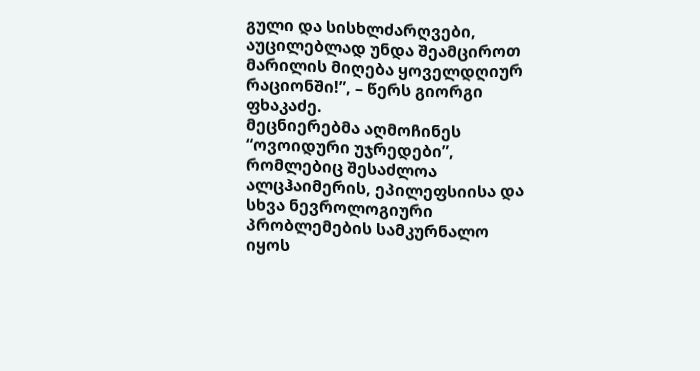გული და სისხლძარღვები, აუცილებლად უნდა შეამციროთ მარილის მიღება ყოველდღიურ რაციონში!”, – წერს გიორგი ფხაკაძე.
მეცნიერებმა აღმოჩინეს “ოვოიდური უჯრედები”, რომლებიც შესაძლოა ალცჰაიმერის, ეპილეფსიისა და სხვა ნევროლოგიური პრობლემების სამკურნალო იყოს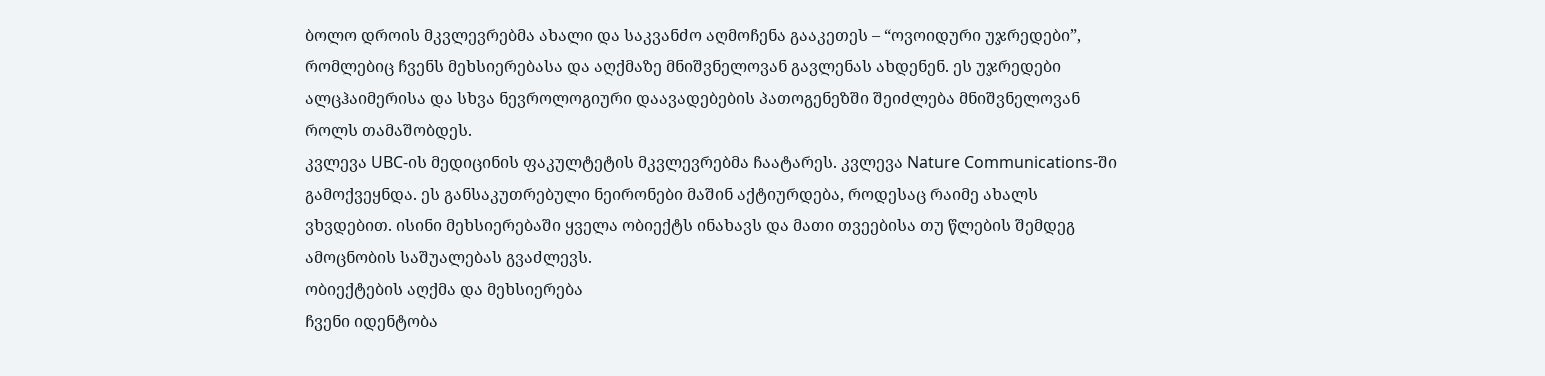ბოლო დროის მკვლევრებმა ახალი და საკვანძო აღმოჩენა გააკეთეს – “ოვოიდური უჯრედები”, რომლებიც ჩვენს მეხსიერებასა და აღქმაზე მნიშვნელოვან გავლენას ახდენენ. ეს უჯრედები ალცჰაიმერისა და სხვა ნევროლოგიური დაავადებების პათოგენეზში შეიძლება მნიშვნელოვან როლს თამაშობდეს.
კვლევა UBC-ის მედიცინის ფაკულტეტის მკვლევრებმა ჩაატარეს. კვლევა Nature Communications-ში გამოქვეყნდა. ეს განსაკუთრებული ნეირონები მაშინ აქტიურდება, როდესაც რაიმე ახალს ვხვდებით. ისინი მეხსიერებაში ყველა ობიექტს ინახავს და მათი თვეებისა თუ წლების შემდეგ ამოცნობის საშუალებას გვაძლევს.
ობიექტების აღქმა და მეხსიერება
ჩვენი იდენტობა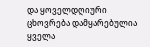და ყოველდღიური ცხოვრება დამყარებულია ყველა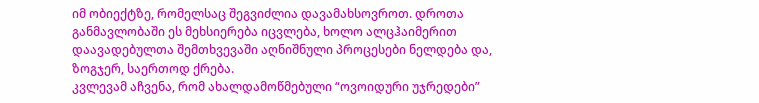იმ ობიექტზე, რომელსაც შეგვიძლია დავამახსოვროთ. დროთა განმავლობაში ეს მეხსიერება იცვლება, ხოლო ალცჰაიმერით დაავადებულთა შემთხვევაში აღნიშნული პროცესები ნელდება და, ზოგჯერ, საერთოდ ქრება.
კვლევამ აჩვენა, რომ ახალდამოწმებული “ოვოიდური უჯრედები”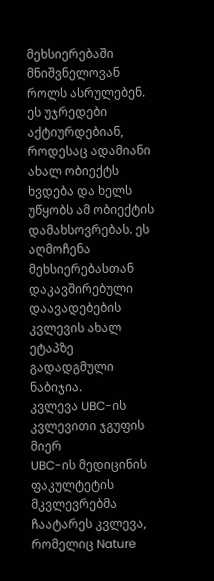მეხსიერებაში მნიშვნელოვან როლს ასრულებენ. ეს უჯრედები აქტიურდებიან, როდესაც ადამიანი ახალ ობიექტს ხვდება და ხელს უწყობს ამ ობიექტის დამახსოვრებას. ეს აღმოჩენა მეხსიერებასთან დაკავშირებული დაავადებების კვლევის ახალ ეტაპზე გადადგმული ნაბიჯია.
კვლევა UBC-ის კვლევითი ჯგუფის მიერ
UBC-ის მედიცინის ფაკულტეტის მკვლევრებმა ჩაატარეს კვლევა, რომელიც Nature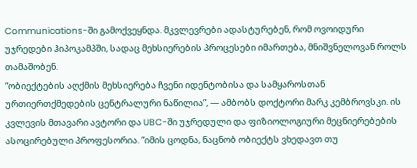Communications-ში გამოქვეყნდა. მკვლევრები ადასტურებენ, რომ ოვოიდური უჯრედები ჰიპოკამპში, სადაც მეხსიერების პროცესები იმართება, მნიშვნელოვან როლს თამაშობენ.
“ობიექტების აღქმის მეხსიერება ჩვენი იდენტობისა და სამყაროსთან ურთიერთქმედების ცენტრალური ნაწილია”, — ამბობს დოქტორი მარკ კემბროვსკი. ის კვლევის მთავარი ავტორი და UBC-ში უჯრედული და ფიზიოლოგიური მეცნიერებების ასოცირებული პროფესორია. “იმის ცოდნა, ნაცნობ ობიექტს ვხედავთ თუ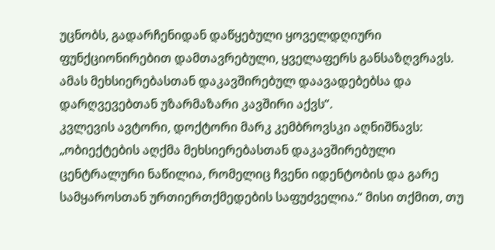უცნობს, გადარჩენიდან დაწყებული ყოველდღიური ფუნქციონირებით დამთავრებული, ყველაფერს განსაზღვრავს. ამას მეხსიერებასთან დაკავშირებულ დაავადებებსა და დარღვევებთან უზარმაზარი კავშირი აქვს”.
კვლევის ავტორი, დოქტორი მარკ კემბროვსკი აღნიშნავს: „ობიექტების აღქმა მეხსიერებასთან დაკავშირებული ცენტრალური ნაწილია, რომელიც ჩვენი იდენტობის და გარე სამყაროსთან ურთიერთქმედების საფუძველია.“ მისი თქმით, თუ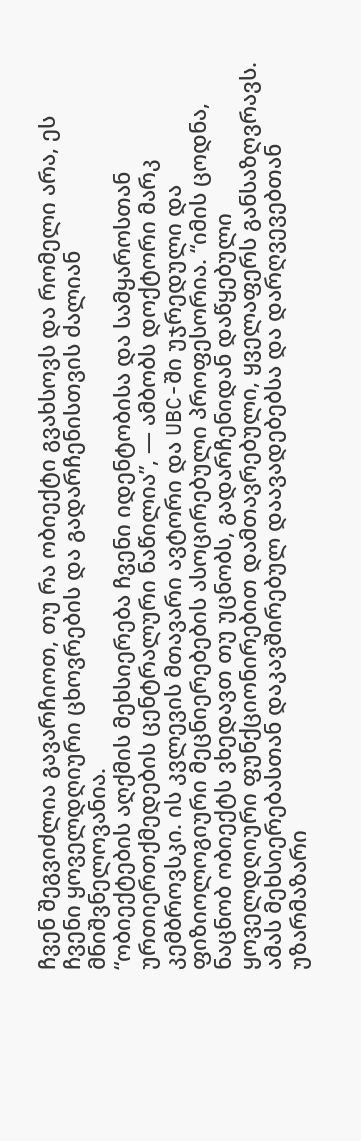ჩვენ შეგვიძლია გავარჩიოთ, თუ რა ობიექტი გვახსოვს და რომელი არა, ეს ჩვენი ყოველდღიური ცხოვრების და გადარჩენისთვის ძალიან მნიშვნელოვანია.
“ობიექტების აღქმის მეხსიერება ჩვენი იდენტობისა და სამყაროსთან ურთიერთქმედების ცენტრალური ნაწილია”, — ამბობს დოქტორი მარკ კემბროვსკი. ის კვლევის მთავარი ავტორი და UBC-ში უჯრედული და ფიზიოლოგიური მეცნიერებების ასოცირებული პროფესორია. “იმის ცოდნა, ნაცნობ ობიექტს ვხედავთ თუ უცნობს, გადარჩენიდან დაწყებული ყოველდღიური ფუნქციონირებით დამთავრებული, ყველაფერს განსაზღვრავს. ამას მეხსიერებასთან დაკავშირებულ დაავადებებსა და დარღვევებთან უზარმაზარი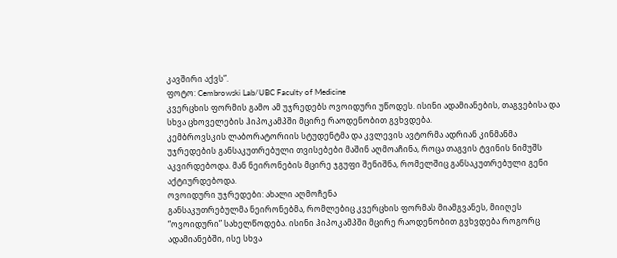კავშირი აქვს”.
ფოტო: Cembrowski Lab/UBC Faculty of Medicine
კვერცხის ფორმის გამო ამ უჯრედებს ოვოიდური უწოდეს. ისინი ადამიანების, თაგვებისა და სხვა ცხოველების ჰიპოკამპში მცირე რაოდენობით გვხვდება.
კემბროვსკის ლაბორატორიის სტუდენტმა და კვლევის ავტორმა ადრიან კინმანმა უჯრედების განსაკუთრებული თვისებები მაშინ აღმოაჩინა, როცა თაგვის ტვინის ნიმუშს აკვირდებოდა. მან ნეირონების მცირე ჯგუფი შენიშნა, რომელშიც განსაკუთრებული გენი აქტიურდებოდა.
ოვოიდური უჯრედები: ახალი აღმოჩენა
განსაკუთრებულმა ნეირონებმა, რომლებიც კვერცხის ფორმას მიამგვანეს, მიიღეს “ოვოიდური” სახელწოდება. ისინი ჰიპოკამპში მცირე რაოდენობით გვხვდება როგორც ადამიანებში, ისე სხვა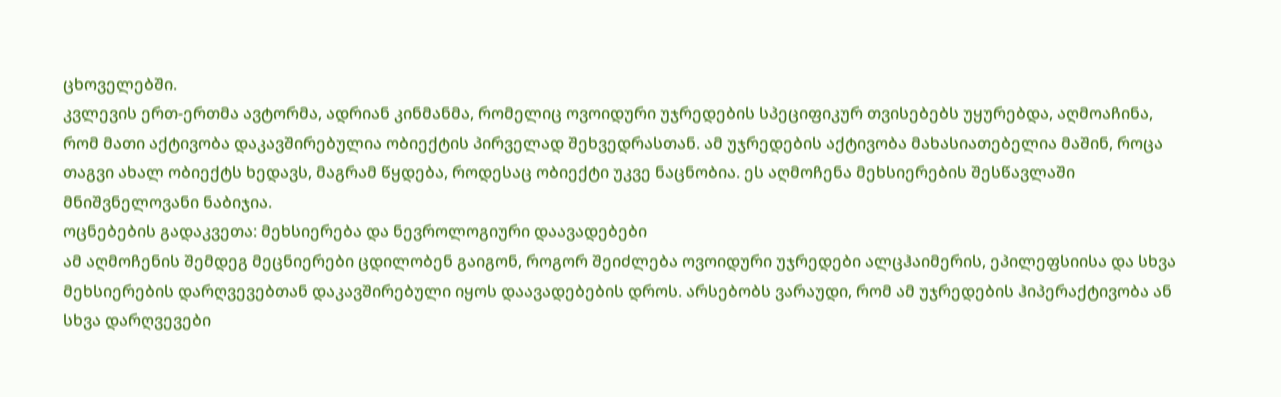ცხოველებში.
კვლევის ერთ-ერთმა ავტორმა, ადრიან კინმანმა, რომელიც ოვოიდური უჯრედების სპეციფიკურ თვისებებს უყურებდა, აღმოაჩინა, რომ მათი აქტივობა დაკავშირებულია ობიექტის პირველად შეხვედრასთან. ამ უჯრედების აქტივობა მახასიათებელია მაშინ, როცა თაგვი ახალ ობიექტს ხედავს, მაგრამ წყდება, როდესაც ობიექტი უკვე ნაცნობია. ეს აღმოჩენა მეხსიერების შესწავლაში მნიშვნელოვანი ნაბიჯია.
ოცნებების გადაკვეთა: მეხსიერება და ნევროლოგიური დაავადებები
ამ აღმოჩენის შემდეგ მეცნიერები ცდილობენ გაიგონ, როგორ შეიძლება ოვოიდური უჯრედები ალცჰაიმერის, ეპილეფსიისა და სხვა მეხსიერების დარღვევებთან დაკავშირებული იყოს დაავადებების დროს. არსებობს ვარაუდი, რომ ამ უჯრედების ჰიპერაქტივობა ან სხვა დარღვევები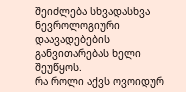შეიძლება სხვადასხვა ნევროლოგიური დაავადებების განვითარებას ხელი შეუწყოს.
რა როლი აქვს ოვოიდურ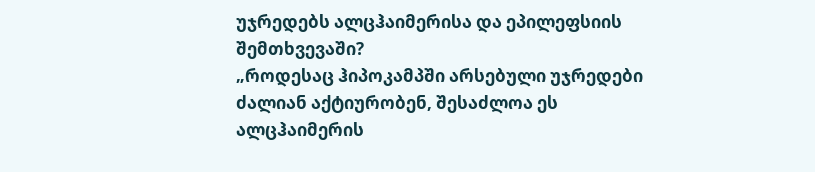უჯრედებს ალცჰაიმერისა და ეპილეფსიის შემთხვევაში?
„როდესაც ჰიპოკამპში არსებული უჯრედები ძალიან აქტიურობენ, შესაძლოა ეს ალცჰაიმერის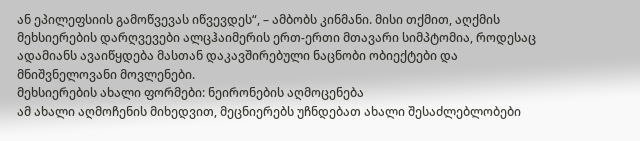ან ეპილეფსიის გამოწვევას იწვევდეს“, – ამბობს კინმანი. მისი თქმით, აღქმის მეხსიერების დარღვევები ალცჰაიმერის ერთ-ერთი მთავარი სიმპტომია, როდესაც ადამიანს ავაიწყდება მასთან დაკავშირებული ნაცნობი ობიექტები და მნიშვნელოვანი მოვლენები.
მეხსიერების ახალი ფორმები: ნეირონების აღმოცენება
ამ ახალი აღმოჩენის მიხედვით, მეცნიერებს უჩნდებათ ახალი შესაძლებლობები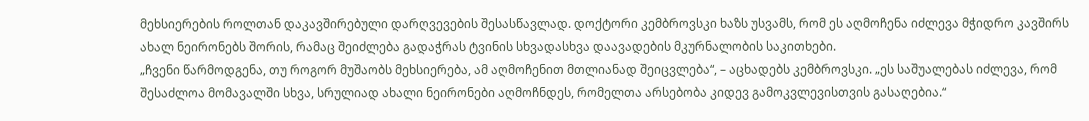მეხსიერების როლთან დაკავშირებული დარღვევების შესასწავლად. დოქტორი კემბროვსკი ხაზს უსვამს, რომ ეს აღმოჩენა იძლევა მჭიდრო კავშირს ახალ ნეირონებს შორის, რამაც შეიძლება გადაჭრას ტვინის სხვადასხვა დაავადების მკურნალობის საკითხები.
„ჩვენი წარმოდგენა, თუ როგორ მუშაობს მეხსიერება, ამ აღმოჩენით მთლიანად შეიცვლება“, – აცხადებს კემბროვსკი. „ეს საშუალებას იძლევა, რომ შესაძლოა მომავალში სხვა, სრულიად ახალი ნეირონები აღმოჩნდეს, რომელთა არსებობა კიდევ გამოკვლევისთვის გასაღებია.“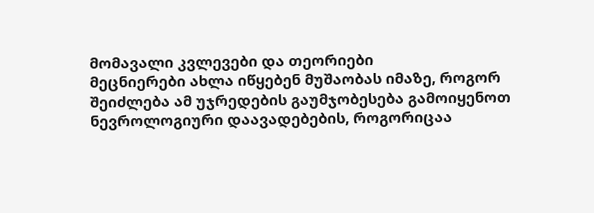მომავალი კვლევები და თეორიები
მეცნიერები ახლა იწყებენ მუშაობას იმაზე, როგორ შეიძლება ამ უჯრედების გაუმჯობესება გამოიყენოთ ნევროლოგიური დაავადებების, როგორიცაა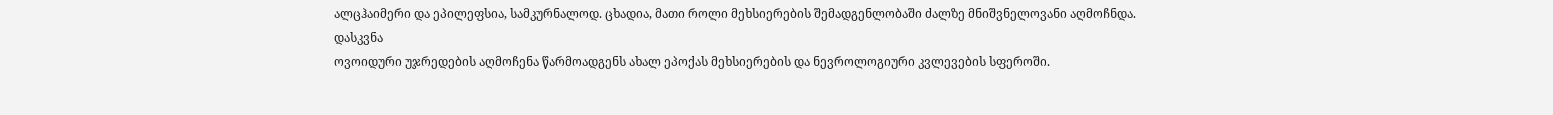ალცჰაიმერი და ეპილეფსია, სამკურნალოდ. ცხადია, მათი როლი მეხსიერების შემადგენლობაში ძალზე მნიშვნელოვანი აღმოჩნდა.
დასკვნა
ოვოიდური უჯრედების აღმოჩენა წარმოადგენს ახალ ეპოქას მეხსიერების და ნევროლოგიური კვლევების სფეროში.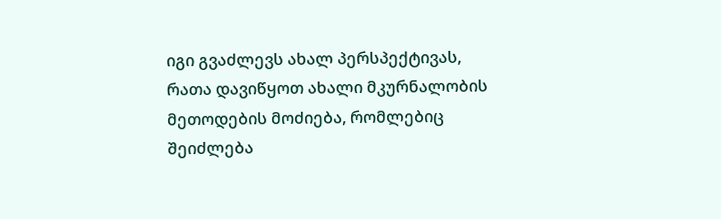იგი გვაძლევს ახალ პერსპექტივას, რათა დავიწყოთ ახალი მკურნალობის მეთოდების მოძიება, რომლებიც შეიძლება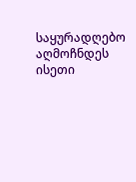საყურადღებო აღმოჩნდეს ისეთი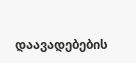დაავადებების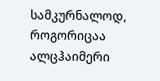სამკურნალოდ, როგორიცაა ალცჰაიმერი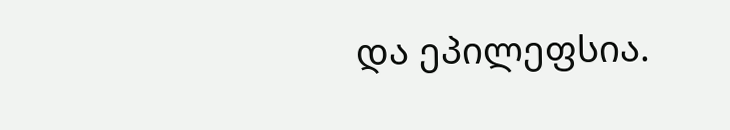და ეპილეფსია.